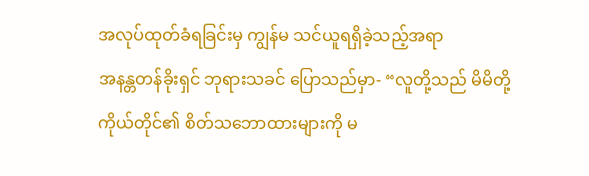အလုပ်ထုတ်ခံရခြင်းမှ ကျွန်မ သင်ယူရရှိခဲ့သည့်အရာ
အနန္တတန်ခိုးရှင် ဘုရားသခင် ပြောသည်မှာ- “လူတို့သည် မိမိတို့ကိုယ်တိုင်၏ စိတ်သဘောထားများကို မ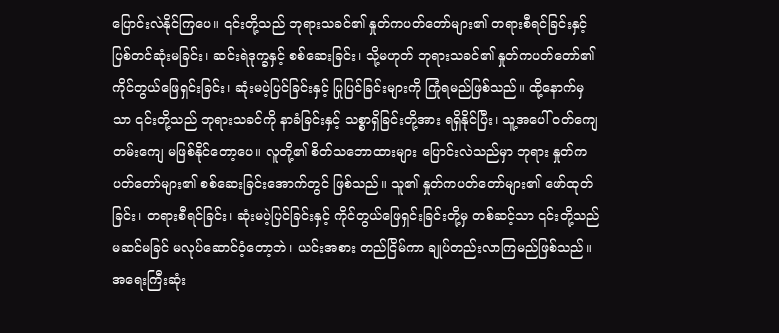ပြောင်းလဲနိုင်ကြပေ။ ၎င်းတို့သည် ဘုရားသခင်၏ နှုတ်ကပတ်တော်များ၏ တရားစီရင်ခြင်းနှင့် ပြစ်တင်ဆုံးမခြင်း၊ ဆင်းရဲဒုက္ခနှင့် စစ်ဆေးခြင်း၊ သို့မဟုတ် ဘုရားသခင်၏ နှုတ်ကပတ်တော်၏ ကိုင်တွယ်ဖြေရှင်းခြင်း၊ ဆုံးမပဲ့ပြင်ခြင်းနှင့် ပြုပြင်ခြင်းများကို ကြုံရမည်ဖြစ်သည်။ ထို့နောက်မှသာ ၎င်းတို့သည် ဘုရားသခင်ကို နာခံခြင်းနှင့် သစ္စာရှိခြင်းတို့အား ရရှိနိုင်ပြီး၊ သူ့အပေါ် ဝတ်ကျေတမ်းကျေ မဖြစ်နိုင်တော့ပေ။ လူတို့၏ စိတ်သဘောထားများ ပြောင်းလဲသည်မှာ ဘုရား နှုတ်ကပတ်တော်များ၏ စစ်ဆေးခြင်းအောက်တွင် ဖြစ်သည်။ သူ၏ နှုတ်ကပတ်တော်များ၏ ဖော်ထုတ်ခြင်း၊ တရားစီရင်ခြင်း၊ ဆုံးမပဲ့ပြင်ခြင်းနှင့် ကိုင်တွယ်ဖြေရှင်းခြင်းတို့မှ တစ်ဆင့်သာ ၎င်းတို့သည် မဆင်မခြင် မလုပ်ဆောင်ဝံ့တော့ဘဲ၊ ယင်းအစား တည်ငြိမ်ကာ ချုပ်တည်းလာကြမည်ဖြစ်သည်။ အရေးကြီးဆုံး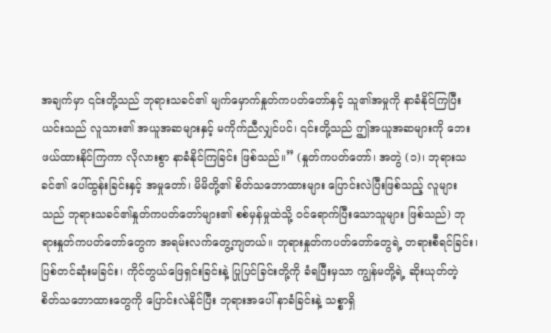အချက်မှာ ၎င်းတို့သည် ဘုရားသခင်၏ မျက်မှောက်နှုတ်ကပတ်တော်နှင့် သူ၏အမှုကို နာခံနိုင်ကြပြီး ယင်းသည် လူသား၏ အယူအဆများနှင့် မကိုက်ညီလျှင်ပင်၊ ၎င်းတို့သည် ဤအယူအဆများကို ဘေးဖယ်ထားနိုင်ကြကာ လိုလားစွာ နာခံနိုင်ကြခြင်း ဖြစ်သည်။” (နှုတ်ကပတ်တော်၊ အတွဲ (၁)၊ ဘုရားသခင်၏ ပေါ်ထွန်းခြင်းနှင့် အမှုတော်၊ မိမိတို့၏ စိတ်သဘောထားများ ပြောင်းလဲပြီးဖြစ်သည့် လူများသည် ဘုရားသခင်၏နှုတ်ကပတ်တော်များ၏ စစ်မှန်မှုထဲသို့ ဝင်ရောက်ပြီးသောသူများ ဖြစ်သည်) ဘုရားနှုတ်ကပတ်တော်တွေက အရမ်းလက်တွေ့ကျတယ်။ ဘုရားနှုတ်ကပတ်တော်တွေရဲ့ တရားစီရင်ခြင်း၊ ပြစ်တင်ဆုံးမခြင်း၊ ကိုင်တွယ်ဖြေရှင်းခြင်းနဲ့ ပြုပြင်ခြင်းတို့ကို ခံရပြီးမှသာ ကျွန်မတို့ရဲ့ ဆိုးယုတ်တဲ့ စိတ်သဘောထားတွေကို ပြောင်းလဲနိုင်ပြီး ဘုရားအပေါ် နာခံခြင်းနဲ့ သစ္စာရှိ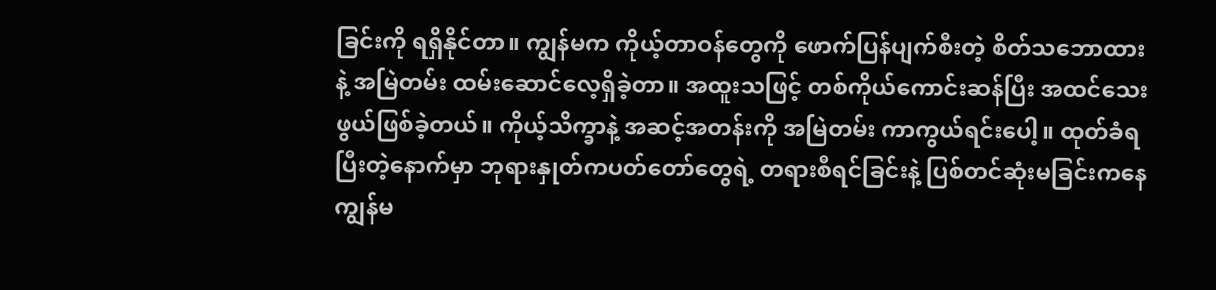ခြင်းကို ရရှိနိုင်တာ။ ကျွန်မက ကိုယ့်တာဝန်တွေကို ဖောက်ပြန်ပျက်စီးတဲ့ စိတ်သဘောထားနဲ့ အမြဲတမ်း ထမ်းဆောင်လေ့ရှိခဲ့တာ။ အထူးသဖြင့် တစ်ကိုယ်ကောင်းဆန်ပြီး အထင်သေးဖွယ်ဖြစ်ခဲ့တယ်။ ကိုယ့်သိက္ခာနဲ့ အဆင့်အတန်းကို အမြဲတမ်း ကာကွယ်ရင်းပေါ့။ ထုတ်ခံရပြီးတဲ့နောက်မှာ ဘုရားနှုတ်ကပတ်တော်တွေရဲ့ တရားစီရင်ခြင်းနဲ့ ပြစ်တင်ဆုံးမခြင်းကနေ ကျွန်မ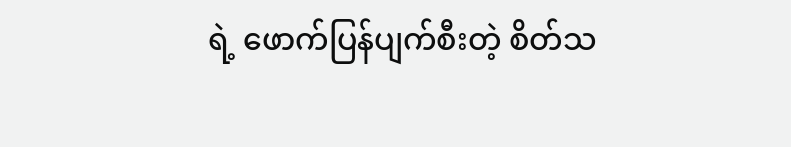ရဲ့ ဖောက်ပြန်ပျက်စီးတဲ့ စိတ်သ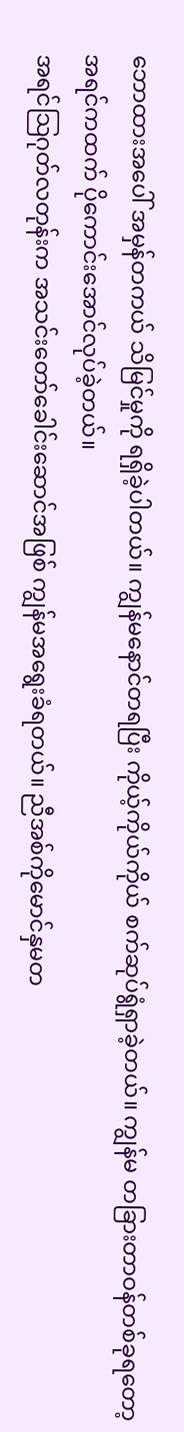ဘောထားအပေါ် အမှန်တကယ် သိမြင်မှုကို ရရှိခဲ့ပါတယ်။ ကျွန်မနောင်တရပြီး ကိုယ့်ကိုယ်ကိုယ် စက်ဆုပ်ရွံရှာခဲ့တယ်။ ကျွန်မ တခြားတာဝန်တစ်ခုရတော့ အရင်ကထက် ပိုကောင်းအောင်လုပ်ခဲ့တယ်။
အရင်သြဂုတ်လတုန်းက အသင်းတော်ခေါင်းဆောင်အဖြစ် ကျွန်မအရွေးခံရတယ်။ ညီအစ်ကိုမောင်နှမတ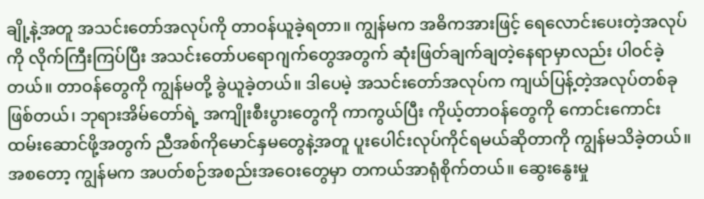ချို့နဲ့အတူ အသင်းတော်အလုပ်ကို တာဝန်ယူခဲ့ရတာ။ ကျွန်မက အဓိကအားဖြင့် ရေလောင်းပေးတဲ့အလုပ်ကို လိုက်ကြီးကြပ်ပြီး အသင်းတော်ပရောဂျက်တွေအတွက် ဆုံးဖြတ်ချက်ချတဲ့နေရာမှာလည်း ပါဝင်ခဲ့တယ်။ တာဝန်တွေကို ကျွန်မတို့ ခွဲယူခဲ့တယ်။ ဒါပေမဲ့ အသင်းတော်အလုပ်က ကျယ်ပြန့်တဲ့အလုပ်တစ်ခုဖြစ်တယ်၊ ဘုရားအိမ်တော်ရဲ့ အကျိုးစီးပွားတွေကို ကာကွယ်ပြီး ကိုယ့်တာဝန်တွေကို ကောင်းကောင်းထမ်းဆောင်ဖို့အတွက် ညီအစ်ကိုမောင်နှမတွေနဲ့အတူ ပူးပေါင်းလုပ်ကိုင်ရမယ်ဆိုတာကို ကျွန်မသိခဲ့တယ်။ အစတော့ ကျွန်မက အပတ်စဉ်အစည်းအဝေးတွေမှာ တကယ်အာရုံစိုက်တယ်။ ဆွေးနွေးမှု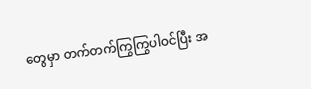တွေမှာ တက်တက်ကြွကြွပါဝင်ပြီး အ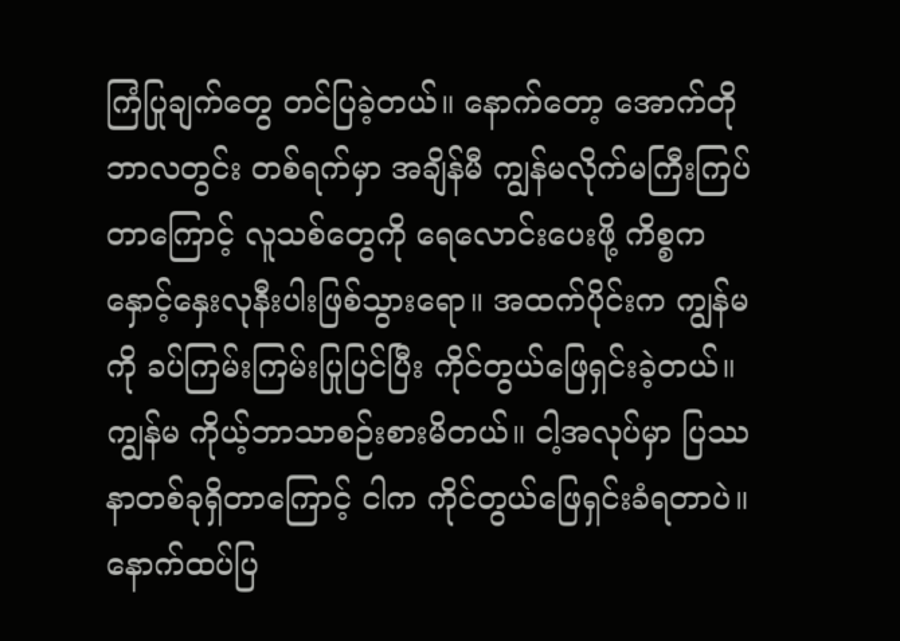ကြံပြုချက်တွေ တင်ပြခဲ့တယ်။ နောက်တော့ အောက်တိုဘာလတွင်း တစ်ရက်မှာ အချိန်မီ ကျွန်မလိုက်မကြီးကြပ်တာကြောင့် လူသစ်တွေကို ရေလောင်းပေးဖို့ ကိစ္စက နှောင့်နှေးလုနီးပါးဖြစ်သွားရော။ အထက်ပိုင်းက ကျွန်မကို ခပ်ကြမ်းကြမ်းပြုပြင်ပြီး ကိုင်တွယ်ဖြေရှင်းခဲ့တယ်။ ကျွန်မ ကိုယ့်ဘာသာစဉ်းစားမိတယ်။ ငါ့အလုပ်မှာ ပြဿနာတစ်ခုရှိတာကြောင့် ငါက ကိုင်တွယ်ဖြေရှင်းခံရတာပဲ။ နောက်ထပ်ပြ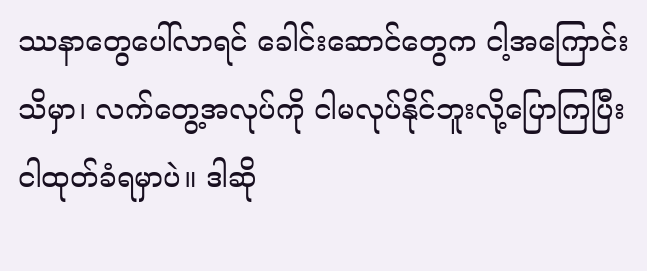ဿနာတွေပေါ်လာရင် ခေါင်းဆောင်တွေက ငါ့အကြောင်းသိမှာ၊ လက်တွေ့အလုပ်ကို ငါမလုပ်နိုင်ဘူးလို့ပြောကြပြီး ငါထုတ်ခံရမှာပဲ။ ဒါဆို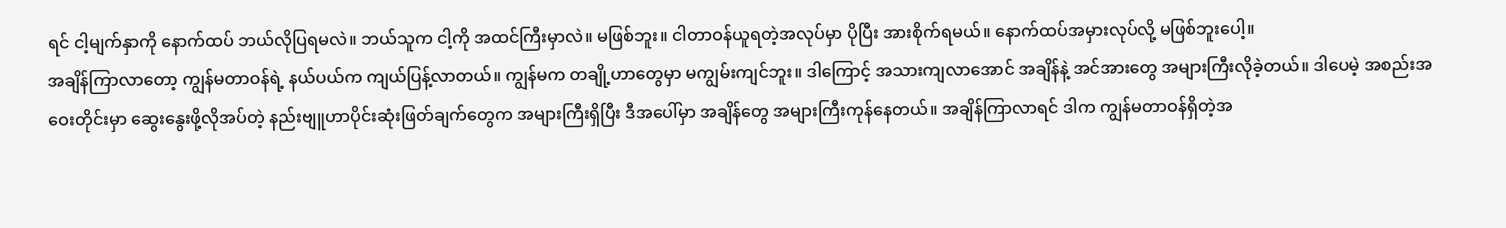ရင် ငါ့မျက်နှာကို နောက်ထပ် ဘယ်လိုပြရမလဲ။ ဘယ်သူက ငါ့ကို အထင်ကြီးမှာလဲ။ မဖြစ်ဘူး။ ငါတာဝန်ယူရတဲ့အလုပ်မှာ ပိုပြီး အားစိုက်ရမယ်။ နောက်ထပ်အမှားလုပ်လို့ မဖြစ်ဘူးပေါ့။
အချိန်ကြာလာတော့ ကျွန်မတာဝန်ရဲ့ နယ်ပယ်က ကျယ်ပြန့်လာတယ်။ ကျွန်မက တချို့ဟာတွေမှာ မကျွမ်းကျင်ဘူး။ ဒါကြောင့် အသားကျလာအောင် အချိန်နဲ့ အင်အားတွေ အများကြီးလိုခဲ့တယ်။ ဒါပေမဲ့ အစည်းအဝေးတိုင်းမှာ ဆွေးနွေးဖို့လိုအပ်တဲ့ နည်းဗျူဟာပိုင်းဆုံးဖြတ်ချက်တွေက အများကြီးရှိပြီး ဒီအပေါ်မှာ အချိန်တွေ အများကြီးကုန်နေတယ်။ အချိန်ကြာလာရင် ဒါက ကျွန်မတာဝန်ရှိတဲ့အ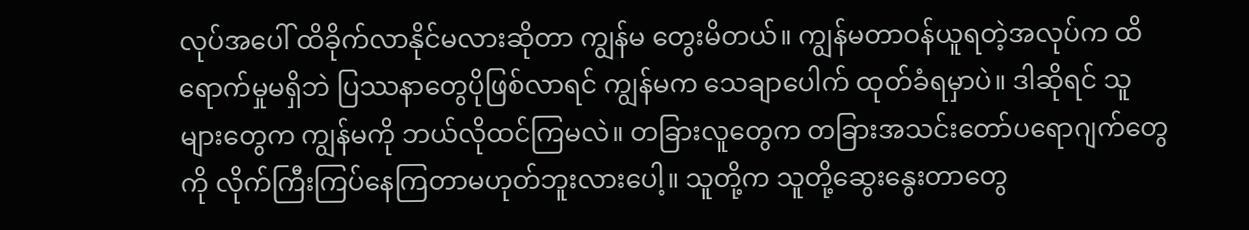လုပ်အပေါ် ထိခိုက်လာနိုင်မလားဆိုတာ ကျွန်မ တွေးမိတယ်။ ကျွန်မတာဝန်ယူရတဲ့အလုပ်က ထိရောက်မှုမရှိဘဲ ပြဿနာတွေပိုဖြစ်လာရင် ကျွန်မက သေချာပေါက် ထုတ်ခံရမှာပဲ။ ဒါဆိုရင် သူများတွေက ကျွန်မကို ဘယ်လိုထင်ကြမလဲ။ တခြားလူတွေက တခြားအသင်းတော်ပရောဂျက်တွေကို လိုက်ကြီးကြပ်နေကြတာမဟုတ်ဘူးလားပေါ့။ သူတို့က သူတို့ဆွေးနွေးတာတွေ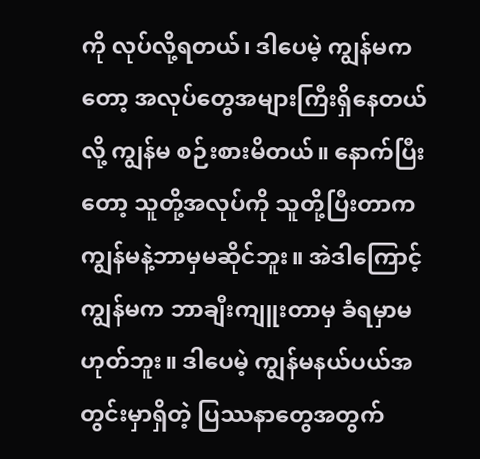ကို လုပ်လို့ရတယ်၊ ဒါပေမဲ့ ကျွန်မကတော့ အလုပ်တွေအများကြီးရှိနေတယ်လို့ ကျွန်မ စဉ်းစားမိတယ်။ နောက်ပြီးတော့ သူတို့အလုပ်ကို သူတို့ပြီးတာက ကျွန်မနဲ့ဘာမှမဆိုင်ဘူး။ အဲဒါကြောင့် ကျွန်မက ဘာချီးကျူးတာမှ ခံရမှာမဟုတ်ဘူး။ ဒါပေမဲ့ ကျွန်မနယ်ပယ်အတွင်းမှာရှိတဲ့ ပြဿနာတွေအတွက်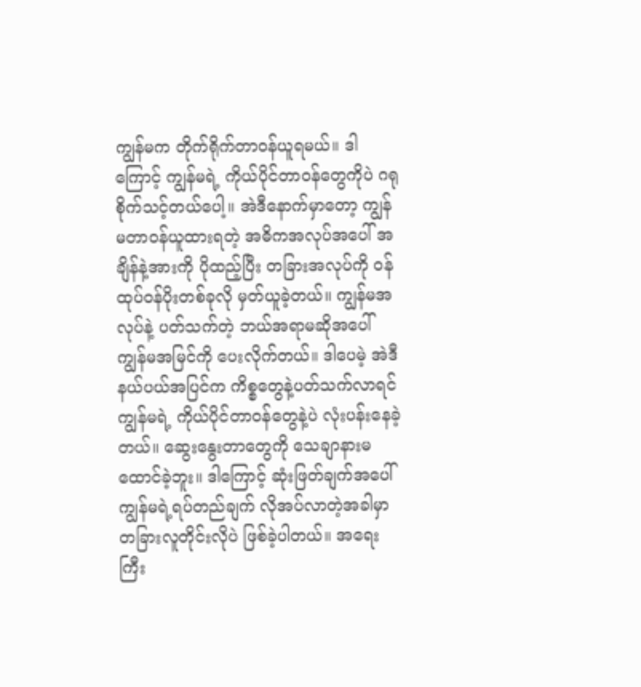ကျွန်မက တိုက်ရိုက်တာဝန်ယူရမယ်။ ဒါကြောင့် ကျွန်မရဲ့ ကိုယ်ပိုင်တာဝန်တွေကိုပဲ ဂရုစိုက်သင့်တယ်ပေါ့။ အဲဒီနောက်မှာတော့ ကျွန်မတာဝန်ယူထားရတဲ့ အဓိကအလုပ်အပေါ် အချိန်နဲ့အားကို ပိုထည့်ပြီး တခြားအလုပ်ကို ဝန်ထုပ်ဝန်ပိုးတစ်ခုလို မှတ်ယူခဲ့တယ်။ ကျွန်မအလုပ်နဲ့ ပတ်သက်တဲ့ ဘယ်အရာမဆိုအပေါ် ကျွန်မအမြင်ကို ပေးလိုက်တယ်။ ဒါပေမဲ့ အဲဒီနယ်ပယ်အပြင်က ကိစ္စတွေနဲ့ပတ်သက်လာရင် ကျွန်မရဲ့ ကိုယ်ပိုင်တာဝန်တွေနဲ့ပဲ လုံးပန်းနေခဲ့တယ်။ ဆွေးနွေးတာတွေကို သေချာနားမထောင်ခဲ့ဘူး။ ဒါကြောင့် ဆုံးဖြတ်ချက်အပေါ် ကျွန်မရဲ့ရပ်တည်ချက် လိုအပ်လာတဲ့အခါမှာ တခြားလူတိုင်းလိုပဲ ဖြစ်ခဲ့ပါတယ်။ အရေးကြီး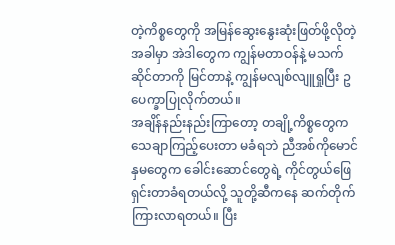တဲ့ကိစ္စတွေကို အမြန်ဆွေးနွေးဆုံးဖြတ်ဖို့လိုတဲ့အခါမှာ အဲဒါတွေက ကျွန်မတာဝန်နဲ့ မသက်ဆိုင်တာကို မြင်တာနဲ့ ကျွန်မလျစ်လျူရှုပြီး ဥပေက္ခာပြုလိုက်တယ်။
အချိန်နည်းနည်းကြာတော့ တချို့ကိစ္စတွေက သေချာကြည့်ပေးတာ မခံရဘဲ ညီအစ်ကိုမောင်နှမတွေက ခေါင်းဆောင်တွေရဲ့ ကိုင်တွယ်ဖြေရှင်းတာခံရတယ်လို့ သူတို့ဆီကနေ ဆက်တိုက်ကြားလာရတယ်။ ပြီး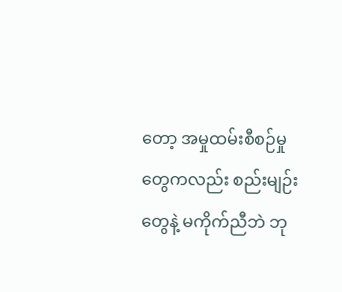တော့ အမှုထမ်းစီစဉ်မှုတွေကလည်း စည်းမျဉ်းတွေနဲ့ မကိုက်ညီဘဲ ဘု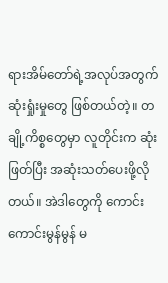ရားအိမ်တော်ရဲ့အလုပ်အတွက် ဆုံးရှုံးမှုတွေ ဖြစ်တယ်တဲ့။ တချို့ကိစ္စတွေမှာ လူတိုင်းက ဆုံးဖြတ်ပြီး အဆုံးသတ်ပေးဖို့လိုတယ်။ အဲဒါတွေကို ကောင်းကောင်းမွန်မွန် မ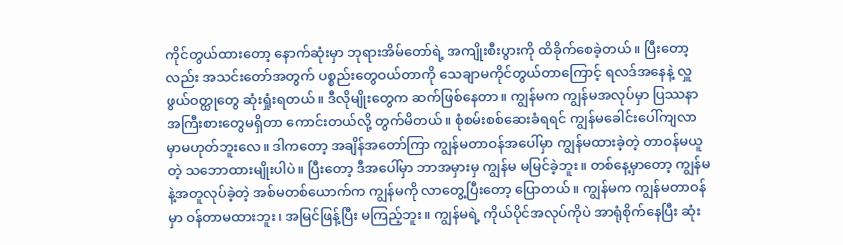ကိုင်တွယ်ထားတော့ နောက်ဆုံးမှာ ဘုရားအိမ်တော်ရဲ့ အကျိုးစီးပွားကို ထိခိုက်စေခဲ့တယ်။ ပြီးတော့လည်း အသင်းတော်အတွက် ပစ္စည်းတွေဝယ်တာကို သေချာမကိုင်တွယ်တာကြောင့် ရလဒ်အနေနဲ့ လှူဖွယ်ဝတ္ထုတွေ ဆုံးရှုံးရတယ်။ ဒီလိုမျိုးတွေက ဆက်ဖြစ်နေတာ။ ကျွန်မက ကျွန်မအလုပ်မှာ ပြဿနာအကြီးစားတွေမရှိတာ ကောင်းတယ်လို့ တွက်မိတယ်။ စုံစမ်းစစ်ဆေးခံရရင် ကျွန်မခေါင်းပေါ်ကျလာမှာမဟုတ်ဘူးလေ။ ဒါကတော့ အချိန်အတော်ကြာ ကျွန်မတာဝန်အပေါ်မှာ ကျွန်မထားခဲ့တဲ့ တာဝန်မယူတဲ့ သဘောထားမျိုးပါပဲ။ ပြီးတော့ ဒီအပေါ်မှာ ဘာအမှားမှ ကျွန်မ မမြင်ခဲ့ဘူး။ တစ်နေ့မှာတော့ ကျွန်မနဲ့အတူလုပ်ခဲ့တဲ့ အစ်မတစ်ယောက်က ကျွန်မကို လာတွေ့ပြီးတော့ ပြောတယ်။ ကျွန်မက ကျွန်မတာဝန်မှာ ဝန်တာမထားဘူး၊ အမြင်ဖြန့်ပြီး မကြည့်ဘူး။ ကျွန်မရဲ့ ကိုယ်ပိုင်အလုပ်ကိုပဲ အာရုံစိုက်နေပြီး ဆုံး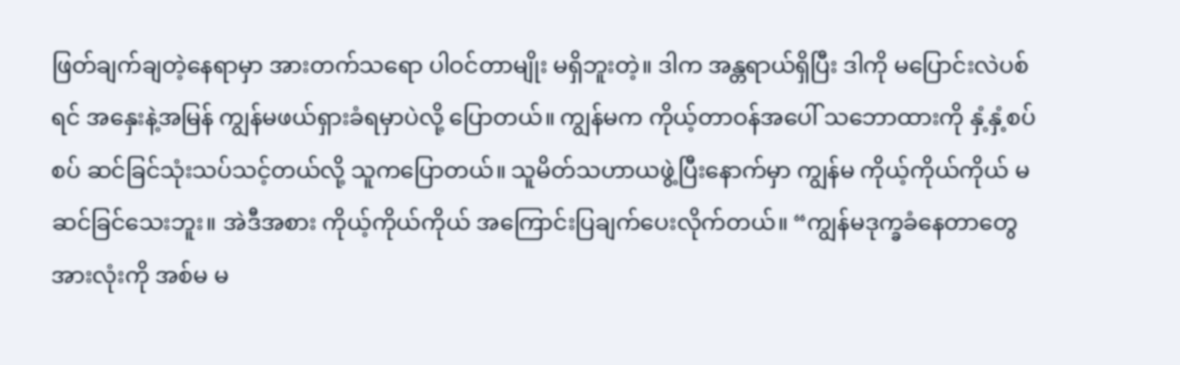ဖြတ်ချက်ချတဲ့နေရာမှာ အားတက်သရော ပါဝင်တာမျိုး မရှိဘူးတဲ့။ ဒါက အန္တရာယ်ရှိပြီး ဒါကို မပြောင်းလဲပစ်ရင် အနှေးနဲ့အမြန် ကျွန်မဖယ်ရှားခံရမှာပဲလို့ ပြောတယ်။ ကျွန်မက ကိုယ့်တာဝန်အပေါ် သဘောထားကို နှံ့နှံ့စပ်စပ် ဆင်ခြင်သုံးသပ်သင့်တယ်လို့ သူကပြောတယ်။ သူမိတ်သဟာယဖွဲ့ပြီးနောက်မှာ ကျွန်မ ကိုယ့်ကိုယ်ကိုယ် မဆင်ခြင်သေးဘူး။ အဲဒီအစား ကိုယ့်ကိုယ်ကိုယ် အကြောင်းပြချက်ပေးလိုက်တယ်။ “ကျွန်မဒုက္ခခံနေတာတွေအားလုံးကို အစ်မ မ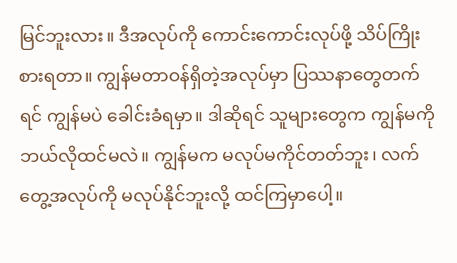မြင်ဘူးလား။ ဒီအလုပ်ကို ကောင်းကောင်းလုပ်ဖို့ သိပ်ကြိုးစားရတာ။ ကျွန်မတာဝန်ရှိတဲ့အလုပ်မှာ ပြဿနာတွေတက်ရင် ကျွန်မပဲ ခေါင်းခံရမှာ။ ဒါဆိုရင် သူများတွေက ကျွန်မကို ဘယ်လိုထင်မလဲ။ ကျွန်မက မလုပ်မကိုင်တတ်ဘူး၊ လက်တွေ့အလုပ်ကို မလုပ်နိုင်ဘူးလို့ ထင်ကြမှာပေါ့။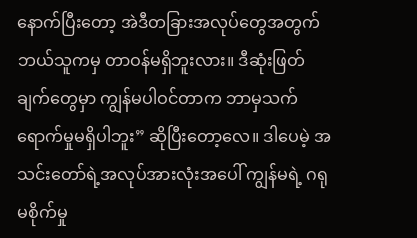နောက်ပြီးတော့ အဲဒီတခြားအလုပ်တွေအတွက် ဘယ်သူကမှ တာဝန်မရှိဘူးလား။ ဒီဆုံးဖြတ်ချက်တွေမှာ ကျွန်မပါဝင်တာက ဘာမှသက်ရောက်မှုမရှိပါဘူး” ဆိုပြီးတော့လေ။ ဒါပေမဲ့ အသင်းတော်ရဲ့အလုပ်အားလုံးအပေါ် ကျွန်မရဲ့ ဂရုမစိုက်မှု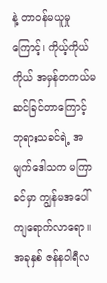နဲ့ တာဝန်မယူမှုကြောင့်၊ ကိုယ့်ကိုယ်ကိုယ် အမှန်တကယ်မဆင်ခြင်တာကြောင့် ဘုရားသခင်ရဲ့ အမျက်ဒေါသက မကြာခင်မှာ ကျွန်မအပေါ် ကျရောက်လာရော။ အခုနှစ် ဇန်နဝါရီလ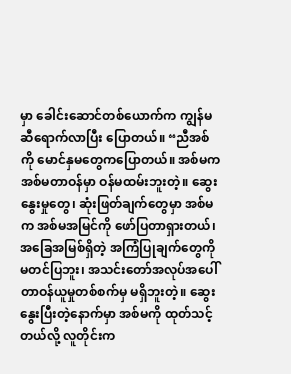မှာ ခေါင်းဆောင်တစ်ယောက်က ကျွန်မဆီရောက်လာပြီး ပြောတယ်။ “ညီအစ်ကို မောင်နှမတွေကပြောတယ်။ အစ်မက အစ်မတာဝန်မှာ ဝန်မထမ်းဘူးတဲ့။ ဆွေးနွေးမှုတွေ၊ ဆုံးဖြတ်ချက်တွေမှာ အစ်မက အစ်မအမြင်ကို ဖော်ပြတာရှားတယ်၊ အခြေအမြစ်ရှိတဲ့ အကြံပြုချက်တွေကို မတင်ပြဘူး၊ အသင်းတော်အလုပ်အပေါ် တာဝန်ယူမှုတစ်စက်မှ မရှိဘူးတဲ့။ ဆွေးနွေးပြီးတဲ့နောက်မှာ အစ်မကို ထုတ်သင့်တယ်လို့ လူတိုင်းက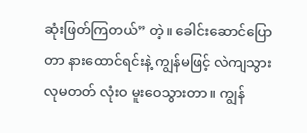ဆုံးဖြတ်ကြတယ်” တဲ့။ ခေါင်းဆောင်ပြောတာ နားထောင်ရင်းနဲ့ ကျွန်မဖြင့် လဲကျသွားလုမတတ် လုံးဝ မူးဝေသွားတာ။ ကျွန်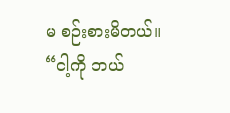မ စဉ်းစားမိတယ်။ “ငါ့ကို ဘယ်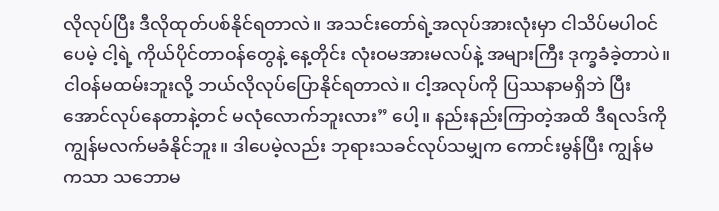လိုလုပ်ပြီး ဒီလိုထုတ်ပစ်နိုင်ရတာလဲ။ အသင်းတော်ရဲ့အလုပ်အားလုံးမှာ ငါသိပ်မပါဝင်ပေမဲ့ ငါ့ရဲ့ ကိုယ်ပိုင်တာဝန်တွေနဲ့ နေ့တိုင်း လုံးဝမအားမလပ်နဲ့ အများကြီး ဒုက္ခခံခဲ့တာပဲ။ ငါဝန်မထမ်းဘူးလို့ ဘယ်လိုလုပ်ပြောနိုင်ရတာလဲ။ ငါ့အလုပ်ကို ပြဿနာမရှိဘဲ ပြီးအောင်လုပ်နေတာနဲ့တင် မလုံလောက်ဘူးလား” ပေါ့။ နည်းနည်းကြာတဲ့အထိ ဒီရလဒ်ကို ကျွန်မလက်မခံနိုင်ဘူး။ ဒါပေမဲ့လည်း ဘုရားသခင်လုပ်သမျှက ကောင်းမွန်ပြီး ကျွန်မကသာ သဘောမ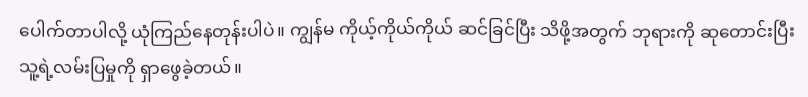ပေါက်တာပါလို့ ယုံကြည်နေတုန်းပါပဲ။ ကျွန်မ ကိုယ့်ကိုယ်ကိုယ် ဆင်ခြင်ပြီး သိဖို့အတွက် ဘုရားကို ဆုတောင်းပြီး သူ့ရဲ့လမ်းပြမှုကို ရှာဖွေခဲ့တယ်။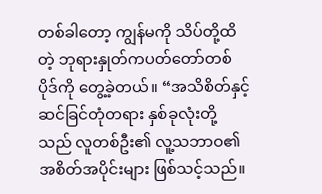တစ်ခါတော့ ကျွန်မကို သိပ်တို့ထိတဲ့ ဘုရားနှုတ်ကပတ်တော်တစ်ပိုဒ်ကို တွေ့ခဲ့တယ်။ “အသိစိတ်နှင့် ဆင်ခြင်တုံတရား နှစ်ခုလုံးတို့သည် လူတစ်ဦး၏ လူ့သဘာဝ၏ အစိတ်အပိုင်းများ ဖြစ်သင့်သည်။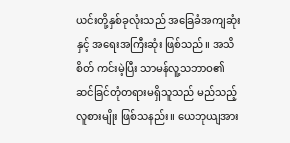ယင်းတို့နှစ်ခုလုံးသည် အခြေခံအကျဆုံးနှင့် အရေးအကြီးဆုံး ဖြစ်သည်။ အသိစိတ် ကင်းမဲ့ပြီး သာမန်လူ့သဘာဝ၏ ဆင်ခြင်တုံတရားမရှိသူသည် မည်သည့် လူစားမျိုး ဖြစ်သနည်း။ ယေဘုယျအား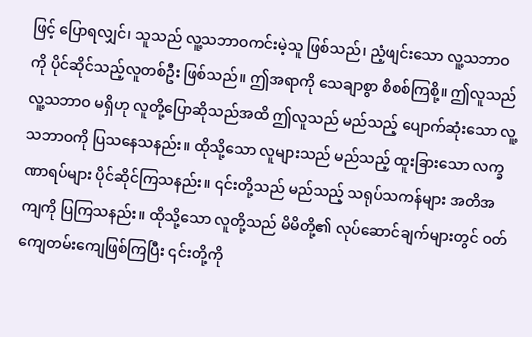ဖြင့် ပြောရလျှင်၊ သူသည် လူ့သဘာဝကင်းမဲ့သူ ဖြစ်သည်၊ ညံ့ဖျင်းသော လူ့သဘာဝကို ပိုင်ဆိုင်သည့်လူတစ်ဦး ဖြစ်သည်။ ဤအရာကို သေချာစွာ စိစစ်ကြစို့။ ဤလူသည် လူ့သဘာဝ မရှိဟု လူတို့ပြောဆိုသည်အထိ ဤလူသည် မည်သည့် ပျောက်ဆုံးသော လူ့သဘာဝကို ပြသနေသနည်း။ ထိုသို့သော လူများသည် မည်သည့် ထူးခြားသော လက္ခဏာရပ်များ ပိုင်ဆိုင်ကြသနည်း။ ၎င်းတို့သည် မည်သည့် သရုပ်သကန်များ အတိအကျကို ပြကြသနည်း။ ထိုသို့သော လူတို့သည် မိမိတို့၏ လုပ်ဆောင်ချက်များတွင် ဝတ်ကျေတမ်းကျေဖြစ်ကြပြီး ၎င်းတို့ကို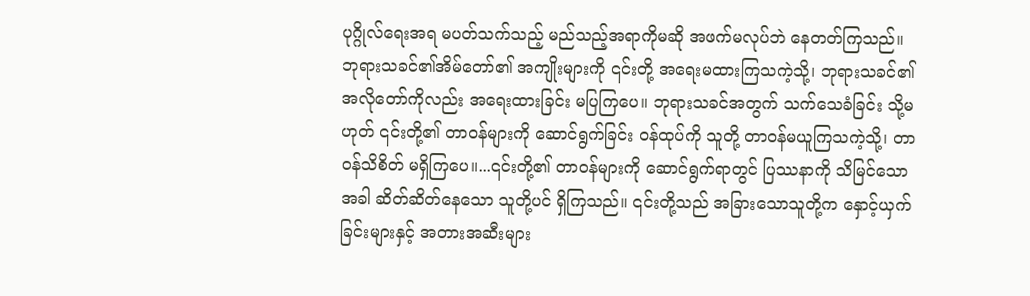ပုဂ္ဂိုလ်ရေးအရ မပတ်သက်သည့် မည်သည့်အရာကိုမဆို အဖက်မလုပ်ဘဲ နေတတ်ကြသည်။ ဘုရားသခင်၏အိမ်တော်၏ အကျိုးများကို ၎င်းတို့ အရေးမထားကြသကဲ့သို့၊ ဘုရားသခင်၏ အလိုတော်ကိုလည်း အရေးထားခြင်း မပြကြပေ။ ဘုရားသခင်အတွက် သက်သေခံခြင်း သို့မဟုတ် ၎င်းတို့၏ တာဝန်များကို ဆောင်ရွက်ခြင်း ဝန်ထုပ်ကို သူတို့ တာဝန်မယူကြသကဲ့သို့၊ တာဝန်သိစိတ် မရှိကြပေ။...၎င်းတို့၏ တာဝန်များကို ဆောင်ရွက်ရာတွင် ပြဿနာကို သိမြင်သောအခါ ဆိတ်ဆိတ်နေသော သူတို့ပင် ရှိကြသည်။ ၎င်းတို့သည် အခြားသောသူတို့က နှောင့်ယှက်ခြင်းများနှင့် အတားအဆီးများ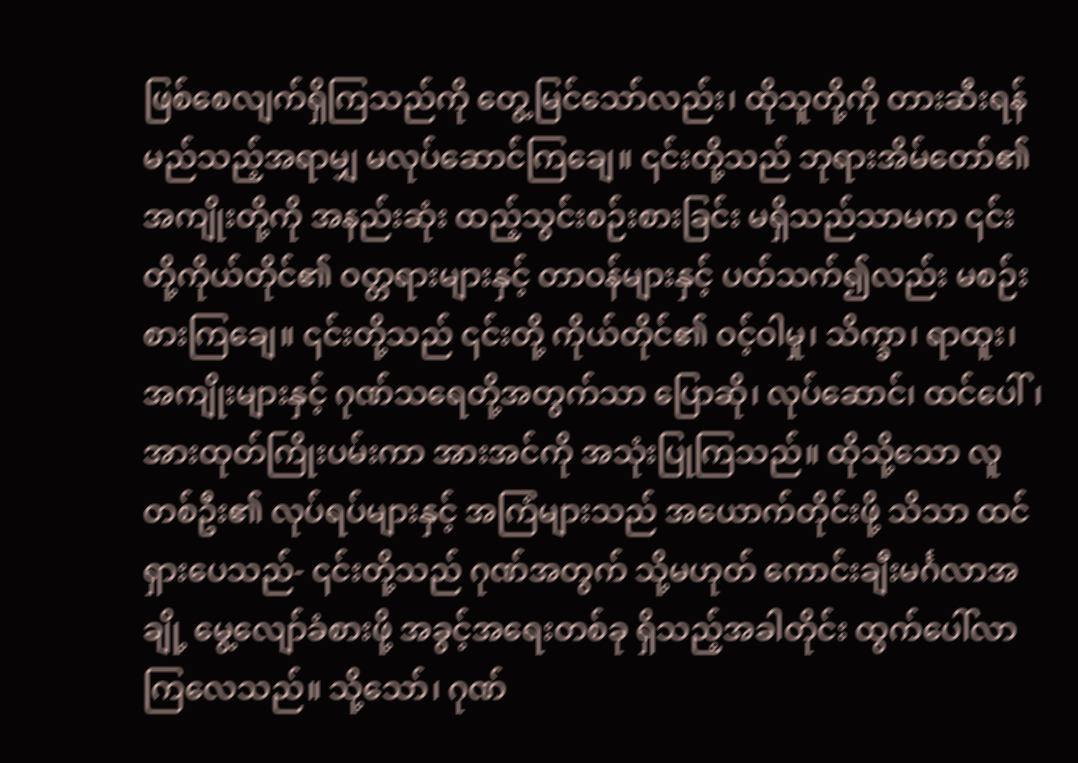ဖြစ်စေလျက်ရှိကြသည်ကို တွေ့မြင်သော်လည်း၊ ထိုသူတို့ကို တားဆီးရန် မည်သည့်အရာမျှ မလုပ်ဆောင်ကြချေ။ ၎င်းတို့သည် ဘုရားအိမ်တော်၏ အကျိုးတို့ကို အနည်းဆုံး ထည့်သွင်းစဉ်းစားခြင်း မရှိသည်သာမက ၎င်းတို့ကိုယ်တိုင်၏ ဝတ္တရားများနှင့် တာဝန်များနှင့် ပတ်သက်၍လည်း မစဉ်းစားကြချေ။ ၎င်းတို့သည် ၎င်းတို့ ကိုယ်တိုင်၏ ဝင့်ဝါမှု၊ သိက္ခာ၊ ရာထူး၊ အကျိုးများနှင့် ဂုဏ်သရေတို့အတွက်သာ ပြောဆို၊ လုပ်ဆောင်၊ ထင်ပေါ်၊ အားထုတ်ကြိုးပမ်းကာ အားအင်ကို အသုံးပြုကြသည်။ ထိုသို့သော လူတစ်ဦး၏ လုပ်ရပ်များနှင့် အကြံများသည် အယောက်တိုင်းဖို့ သိသာ ထင်ရှားပေသည်- ၎င်းတို့သည် ဂုဏ်အတွက် သို့မဟုတ် ကောင်းချီးမင်္ဂလာအချို့ မွေ့လျော်ခံစားဖို့ အခွင့်အရေးတစ်ခု ရှိသည့်အခါတိုင်း ထွက်ပေါ်လာကြလေသည်။ သို့သော်၊ ဂုဏ်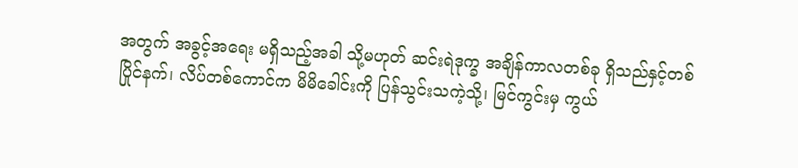အတွက် အခွင့်အရေး မရှိသည့်အခါ သို့မဟုတ် ဆင်းရဲဒုက္ခ အချိန်ကာလတစ်ခု ရှိသည်နှင့်တစ်ပြိုင်နက်၊ လိပ်တစ်ကောင်က မိမိခေါင်းကို ပြန်သွင်းသကဲ့သို့၊ မြင်ကွင်းမှ ကွယ်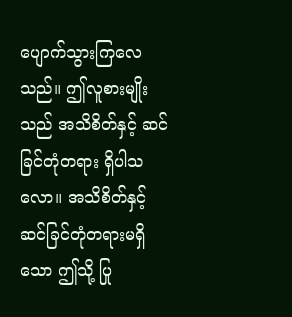ပျောက်သွားကြလေသည်။ ဤလူစားမျိုးသည် အသိစိတ်နှင့် ဆင်ခြင်တုံတရား ရှိပါသလော။ အသိစိတ်နှင့် ဆင်ခြင်တုံတရားမရှိသော ဤသို့ ပြု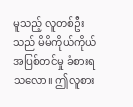မူသည့် လူတစ်ဦးသည် မိမိကိုယ်ကိုယ် အပြစ်တင်မှု ခံစားရသလော။ ဤလူစား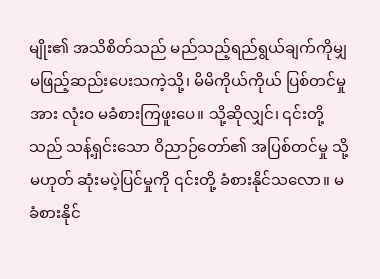မျိုး၏ အသိစိတ်သည် မည်သည့်ရည်ရွယ်ချက်ကိုမျှ မဖြည့်ဆည်းပေးသကဲ့သို့၊ မိမိကိုယ်ကိုယ် ပြစ်တင်မှုအား လုံးဝ မခံစားကြဖူးပေ။ သို့ဆိုလျှင်၊ ၎င်းတို့သည် သန့်ရှင်းသော ဝိညာဉ်တော်၏ အပြစ်တင်မှု သို့မဟုတ် ဆုံးမပဲ့ပြင်မှုကို ၎င်းတို့ ခံစားနိုင်သလော။ မခံစားနိုင်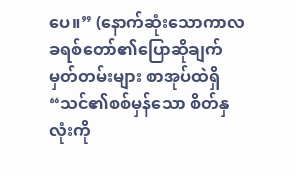ပေ။” (နောက်ဆုံးသောကာလ ခရစ်တော်၏ပြောဆိုချက် မှတ်တမ်းများ စာအုပ်ထဲရှိ “သင်၏စစ်မှန်သော စိတ်နှလုံးကို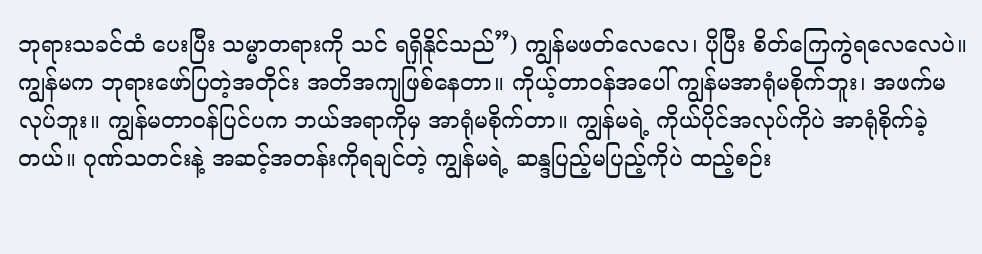ဘုရားသခင်ထံ ပေးပြီး သမ္မာတရားကို သင် ရရှိနိုင်သည်”) ကျွန်မဖတ်လေလေ၊ ပိုပြီး စိတ်ကြေကွဲရလေလေပဲ။ ကျွန်မက ဘုရားဖော်ပြတဲ့အတိုင်း အတိအကျဖြစ်နေတာ။ ကိုယ့်တာဝန်အပေါ် ကျွန်မအာရုံမစိုက်ဘူး၊ အဖက်မလုပ်ဘူး။ ကျွန်မတာဝန်ပြင်ပက ဘယ်အရာကိုမှ အာရုံမစိုက်တာ။ ကျွန်မရဲ့ ကိုယ်ပိုင်အလုပ်ကိုပဲ အာရုံစိုက်ခဲ့တယ်။ ဂုဏ်သတင်းနဲ့ အဆင့်အတန်းကိုရချင်တဲ့ ကျွန်မရဲ့ ဆန္ဒပြည့်မပြည့်ကိုပဲ ထည့်စဉ်း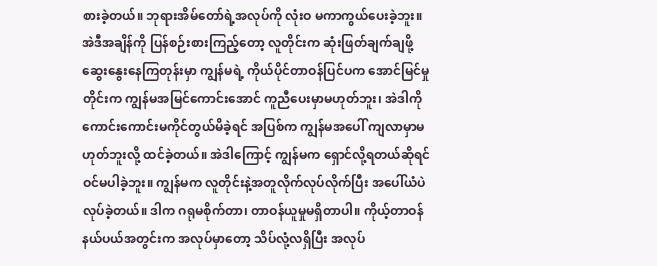စားခဲ့တယ်။ ဘုရားအိမ်တော်ရဲ့အလုပ်ကို လုံးဝ မကာကွယ်ပေးခဲ့ဘူး။ အဲဒီအချိန်ကို ပြန်စဉ်းစားကြည့်တော့ လူတိုင်းက ဆုံးဖြတ်ချက်ချဖို့ ဆွေးနွေးနေကြတုန်းမှာ ကျွန်မရဲ့ ကိုယ်ပိုင်တာဝန်ပြင်ပက အောင်မြင်မှုတိုင်းက ကျွန်မအမြင်ကောင်းအောင် ကူညီပေးမှာမဟုတ်ဘူး၊ အဲဒါကို ကောင်းကောင်းမကိုင်တွယ်မိခဲ့ရင် အပြစ်က ကျွန်မအပေါ် ကျလာမှာမဟုတ်ဘူးလို့ ထင်ခဲ့တယ်။ အဲဒါကြောင့် ကျွန်မက ရှောင်လို့ရတယ်ဆိုရင် ဝင်မပါခဲ့ဘူး။ ကျွန်မက လူတိုင်းနဲ့အတူလိုက်လုပ်လိုက်ပြီး အပေါ်ယံပဲလုပ်ခဲ့တယ်။ ဒါက ဂရုမစိုက်တာ၊ တာဝန်ယူမှုမရှိတာပါ။ ကိုယ့်တာဝန်နယ်ပယ်အတွင်းက အလုပ်မှာတော့ သိပ်လုံ့လရှိပြီး အလုပ်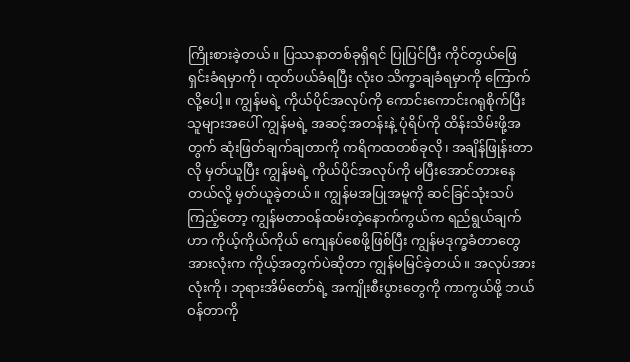ကြိုးစားခဲ့တယ်။ ပြဿနာတစ်ခုရှိရင် ပြုပြင်ပြီး ကိုင်တွယ်ဖြေရှင်းခံရမှာကို၊ ထုတ်ပယ်ခံရပြီး လုံးဝ သိက္ခာချခံရမှာကို ကြောက်လို့ပေါ့။ ကျွန်မရဲ့ ကိုယ်ပိုင်အလုပ်ကို ကောင်းကောင်းဂရုစိုက်ပြီး သူများအပေါ် ကျွန်မရဲ့ အဆင့်အတန်းနဲ့ ပုံရိပ်ကို ထိန်းသိမ်းဖို့အတွက် ဆုံးဖြတ်ချက်ချတာကို ကရိကထတစ်ခုလို၊ အချိန်ဖြုန်းတာလို မှတ်ယူပြီး ကျွန်မရဲ့ ကိုယ်ပိုင်အလုပ်ကို မပြီးအောင်တားနေတယ်လို့ မှတ်ယူခဲ့တယ်။ ကျွန်မအပြုအမူကို ဆင်ခြင်သုံးသပ်ကြည့်တော့ ကျွန်မတာဝန်ထမ်းတဲ့နောက်ကွယ်က ရည်ရွယ်ချက်ဟာ ကိုယ့်ကိုယ်ကိုယ် ကျေနပ်စေဖို့ဖြစ်ပြီး ကျွန်မဒုက္ခခံတာတွေအားလုံးက ကိုယ့်အတွက်ပဲဆိုတာ ကျွန်မမြင်ခဲ့တယ်။ အလုပ်အားလုံးကို၊ ဘုရားအိမ်တော်ရဲ့ အကျိုးစီးပွားတွေကို ကာကွယ်ဖို့ ဘယ်ဝန်တာကို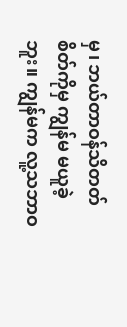မှ၊ ဘယ်တာဝန်သိတတ်စိတ်ကိုမှ ကျွန်မ မယူခဲ့ဘူး။ ကျွန်မက လူ့သဘာဝ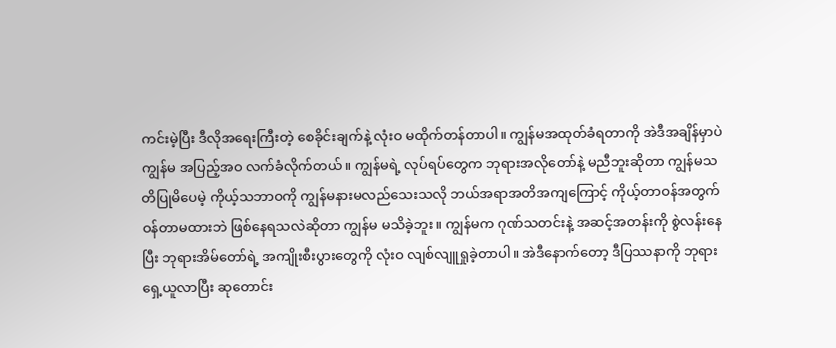ကင်းမဲ့ပြီး ဒီလိုအရေးကြီးတဲ့ စေခိုင်းချက်နဲ့ လုံးဝ မထိုက်တန်တာပါ။ ကျွန်မအထုတ်ခံရတာကို အဲဒီအချိန်မှာပဲ ကျွန်မ အပြည့်အဝ လက်ခံလိုက်တယ်။ ကျွန်မရဲ့ လုပ်ရပ်တွေက ဘုရားအလိုတော်နဲ့ မညီဘူးဆိုတာ ကျွန်မသတိပြုမိပေမဲ့ ကိုယ့်သဘာဝကို ကျွန်မနားမလည်သေးသလို ဘယ်အရာအတိအကျကြောင့် ကိုယ့်တာဝန်အတွက် ဝန်တာမထားဘဲ ဖြစ်နေရသလဲဆိုတာ ကျွန်မ မသိခဲ့ဘူး။ ကျွန်မက ဂုဏ်သတင်းနဲ့ အဆင့်အတန်းကို စွဲလန်းနေပြီး ဘုရားအိမ်တော်ရဲ့ အကျိုးစီးပွားတွေကို လုံးဝ လျစ်လျူရှုခဲ့တာပါ။ အဲဒီနောက်တော့ ဒီပြဿနာကို ဘုရားရှေ့ယူလာပြီး ဆုတောင်း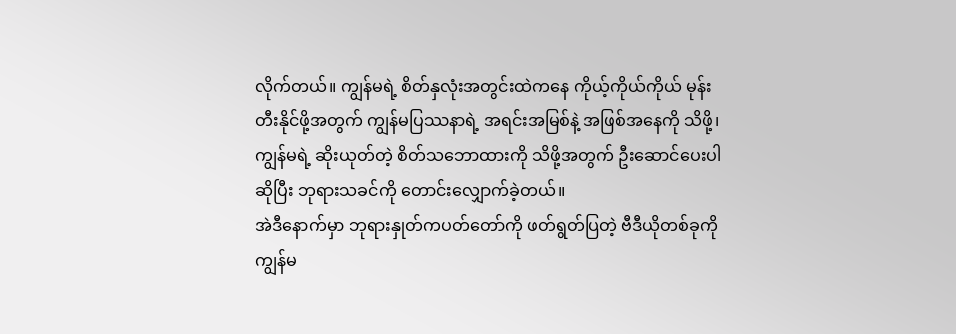လိုက်တယ်။ ကျွန်မရဲ့ စိတ်နှလုံးအတွင်းထဲကနေ ကိုယ့်ကိုယ်ကိုယ် မုန်းတီးနိုင်ဖို့အတွက် ကျွန်မပြဿနာရဲ့ အရင်းအမြစ်နဲ့ အဖြစ်အနေကို သိဖို့၊ ကျွန်မရဲ့ ဆိုးယုတ်တဲ့ စိတ်သဘောထားကို သိဖို့အတွက် ဦးဆောင်ပေးပါဆိုပြီး ဘုရားသခင်ကို တောင်းလျှောက်ခဲ့တယ်။
အဲဒီနောက်မှာ ဘုရားနှုတ်ကပတ်တော်ကို ဖတ်ရွတ်ပြတဲ့ ဗီဒီယိုတစ်ခုကို ကျွန်မ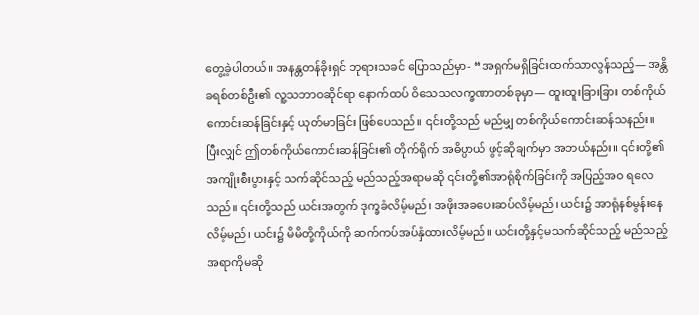တွေ့ခဲ့ပါတယ်။ အနန္တတန်ခိုးရှင် ဘုရားသခင် ပြောသည်မှာ- “အရှက်မရှိခြင်းထက်သာလွန်သည့်— အန္တိခရစ်တစ်ဦး၏ လူ့သဘာဝဆိုင်ရာ နောက်ထပ် ဝိသေသလက္ခဏာတစ်ခုမှာ— ထူးထူးခြားခြား တစ်ကိုယ်ကောင်းဆန်ခြင်းနှင့် ယုတ်မာခြင်း ဖြစ်ပေသည်။ ၎င်းတို့သည် မည်မျှ တစ်ကိုယ်ကောင်းဆန်သနည်း။ ပြီးလျှင် ဤတစ်ကိုယ်ကောင်းဆန်ခြင်း၏ တိုက်ရိုက် အဓိပ္ပာယ် ဖွင့်ဆိုချက်မှာ အဘယ်နည်း။ ၎င်းတို့၏အကျိုးစီးပွားနှင့် သက်ဆိုင်သည့် မည်သည့်အရာမဆို ၎င်းတို့၏အာရုံစိုက်ခြင်းကို အပြည့်အဝ ရလေသည်။ ၎င်းတို့သည် ယင်းအတွက် ဒုက္ခခံလိမ့်မည်၊ အဖိုးအခပေးဆပ်လိမ့်မည်၊ ယင်း၌ အာရုံနစ်မွန်းနေလိမ့်မည်၊ ယင်း၌ မိမိတို့ကိုယ်ကို ဆက်ကပ်အပ်နှံထားလိမ့်မည်။ ယင်းတို့နှင့်မသက်ဆိုင်သည့် မည်သည့်အရာကိုမဆို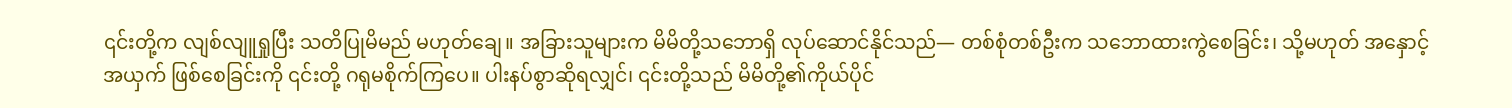၎င်းတို့က လျစ်လျူရှုပြီး သတိပြုမိမည် မဟုတ်ချေ။ အခြားသူများက မိမိတို့သဘောရှိ လုပ်ဆောင်နိုင်သည်— တစ်စုံတစ်ဦးက သဘောထားကွဲစေခြင်း၊ သို့မဟုတ် အနှောင့်အယှက် ဖြစ်စေခြင်းကို ၎င်းတို့ ဂရုမစိုက်ကြပေ။ ပါးနပ်စွာဆိုရလျှင်၊ ၎င်းတို့သည် မိမိတို့၏ကိုယ်ပိုင်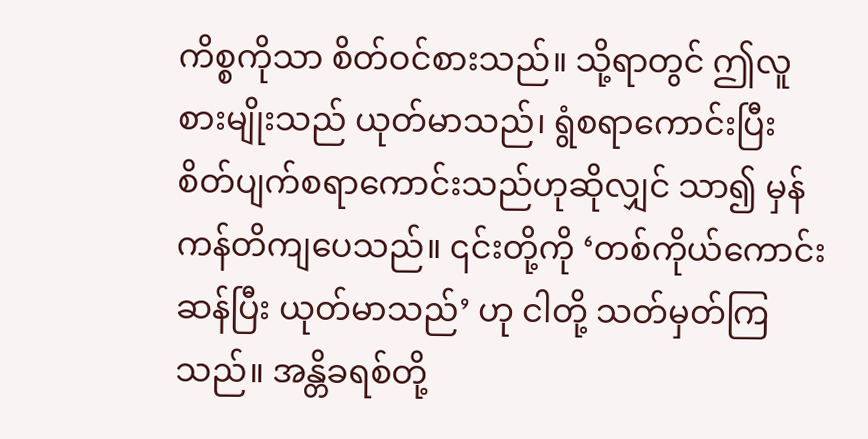ကိစ္စကိုသာ စိတ်ဝင်စားသည်။ သို့ရာတွင် ဤလူစားမျိုးသည် ယုတ်မာသည်၊ ရွံစရာကောင်းပြီး စိတ်ပျက်စရာကောင်းသည်ဟုဆိုလျှင် သာ၍ မှန်ကန်တိကျပေသည်။ ၎င်းတို့ကို ‘တစ်ကိုယ်ကောင်းဆန်ပြီး ယုတ်မာသည်’ ဟု ငါတို့ သတ်မှတ်ကြသည်။ အန္တိခရစ်တို့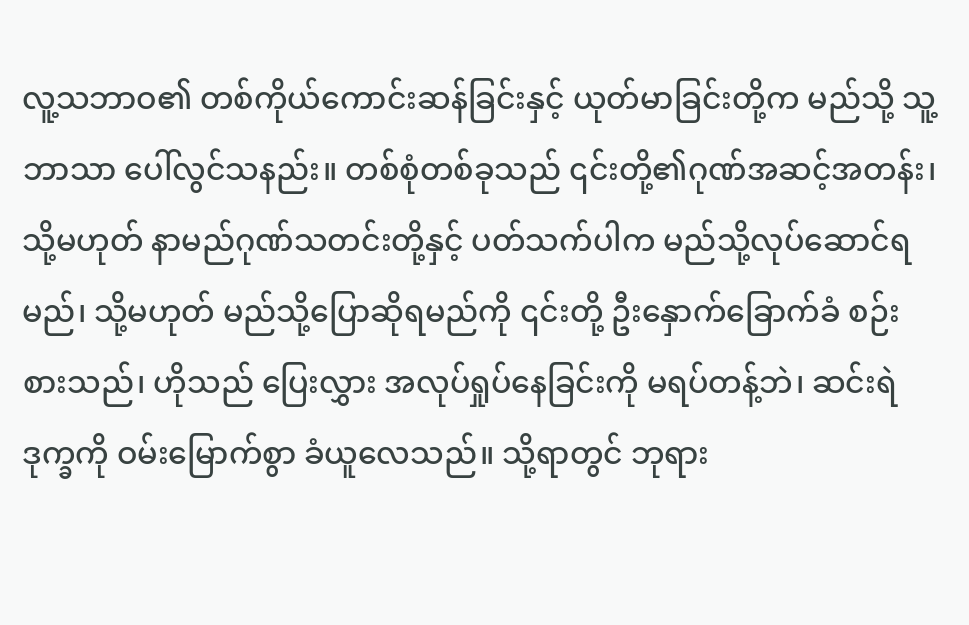လူ့သဘာဝ၏ တစ်ကိုယ်ကောင်းဆန်ခြင်းနှင့် ယုတ်မာခြင်းတို့က မည်သို့ သူ့ဘာသာ ပေါ်လွင်သနည်း။ တစ်စုံတစ်ခုသည် ၎င်းတို့၏ဂုဏ်အဆင့်အတန်း၊ သို့မဟုတ် နာမည်ဂုဏ်သတင်းတို့နှင့် ပတ်သက်ပါက မည်သို့လုပ်ဆောင်ရမည်၊ သို့မဟုတ် မည်သို့ပြောဆိုရမည်ကို ၎င်းတို့ ဦးနှောက်ခြောက်ခံ စဉ်းစားသည်၊ ဟိုသည် ပြေးလွှား အလုပ်ရှုပ်နေခြင်းကို မရပ်တန့်ဘဲ၊ ဆင်းရဲဒုက္ခကို ဝမ်းမြောက်စွာ ခံယူလေသည်။ သို့ရာတွင် ဘုရား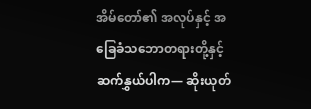အိမ်တော်၏ အလုပ်နှင့် အခြေခံသဘောတရားတို့နှင့် ဆက်နွှယ်ပါက— ဆိုးယုတ်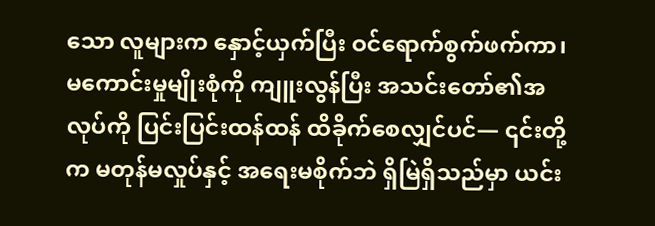သော လူများက နှောင့်ယှက်ပြီး ဝင်ရောက်စွက်ဖက်ကာ၊ မကောင်းမှုမျိုးစုံကို ကျူးလွန်ပြီး အသင်းတော်၏အလုပ်ကို ပြင်းပြင်းထန်ထန် ထိခိုက်စေလျှင်ပင်— ၎င်းတို့က မတုန်မလှုပ်နှင့် အရေးမစိုက်ဘဲ ရှိမြဲရှိသည်မှာ ယင်း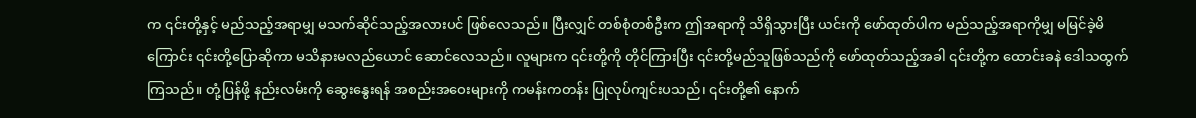က ၎င်းတို့နှင့် မည်သည့်အရာမျှ မသက်ဆိုင်သည့်အလားပင် ဖြစ်လေသည်။ ပြီးလျှင် တစ်စုံတစ်ဦးက ဤအရာကို သိရှိသွားပြီး ယင်းကို ဖော်ထုတ်ပါက မည်သည့်အရာကိုမျှ မမြင်ခဲ့မိကြောင်း ၎င်းတို့ပြောဆိုကာ မသိနားမလည်ယောင် ဆောင်လေသည်။ လူများက ၎င်းတို့ကို တိုင်ကြားပြီး ၎င်းတို့မည်သူဖြစ်သည်ကို ဖော်ထုတ်သည့်အခါ ၎င်းတို့က ထောင်းခနဲ ဒေါသထွက်ကြသည်။ တုံ့ပြန်ဖို့ နည်းလမ်းကို ဆွေးနွေးရန် အစည်းအဝေးများကို ကမန်းကတန်း ပြုလုပ်ကျင်းပသည်၊ ၎င်းတို့၏ နောက်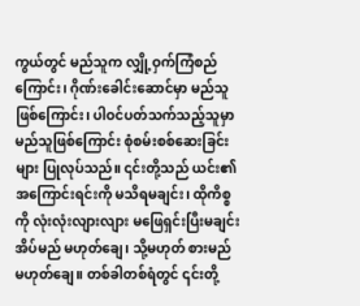ကွယ်တွင် မည်သူက လျှို့ဝှက်ကြံစည်ကြောင်း၊ ဂိုဏ်းခေါင်းဆောင်မှာ မည်သူဖြစ်ကြောင်း၊ ပါဝင်ပတ်သက်သည့်သူမှာ မည်သူဖြစ်ကြောင်း စုံစမ်းစစ်ဆေးခြင်းများ ပြုလုပ်သည်။ ၎င်းတို့သည် ယင်း၏အကြောင်းရင်းကို မသိရမချင်း၊ ထိုကိစ္စကို လုံးလုံးလျားလျား မဖြေရှင်းပြီးမချင်း အိပ်မည် မဟုတ်ချေ၊ သို့မဟုတ် စားမည် မဟုတ်ချေ။ တစ်ခါတစ်ရံတွင် ၎င်းတို့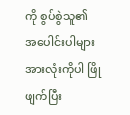ကို စွပ်စွဲသူ၏ အပေါင်းပါများအားလုံးကိုပါ ဖြိုဖျက်ပြီး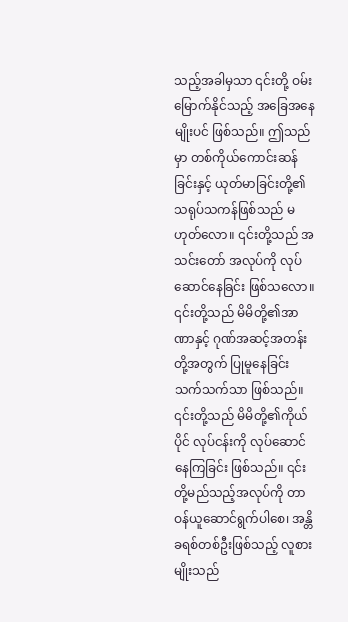သည့်အခါမှသာ ၎င်းတို့ ဝမ်းမြောက်နိုင်သည့် အခြေအနေမျိုးပင် ဖြစ်သည်။ ဤသည်မှာ တစ်ကိုယ်ကောင်းဆန်ခြင်းနှင့် ယုတ်မာခြင်းတို့၏ သရုပ်သကန်ဖြစ်သည် မဟုတ်လော။ ၎င်းတို့သည် အသင်းတော် အလုပ်ကို လုပ်ဆောင်နေခြင်း ဖြစ်သလော။ ၎င်းတို့သည် မိမိတို့၏အာဏာနှင့် ဂုဏ်အဆင့်အတန်းတို့အတွက် ပြုမူနေခြင်းသက်သက်သာ ဖြစ်သည်။ ၎င်းတို့သည် မိမိတို့၏ကိုယ်ပိုင် လုပ်ငန်းကို လုပ်ဆောင်နေကြခြင်း ဖြစ်သည်။ ၎င်းတို့မည်သည့်အလုပ်ကို တာဝန်ယူဆောင်ရွက်ပါစေ၊ အန္တိခရစ်တစ်ဦးဖြစ်သည့် လူစားမျိုးသည်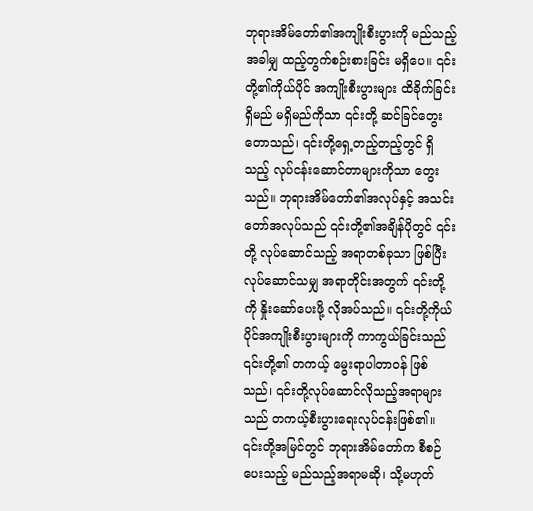ဘုရားအိမ်တော်၏အကျိုးစီးပွားကို မည်သည့်အခါမျှ ထည့်တွက်စဉ်းစားခြင်း မရှိပေ။ ၎င်းတို့၏ကိုယ်ပိုင် အကျိုးစီးပွားများ ထိခိုက်ခြင်း ရှိမည် မရှိမည်ကိုသာ ၎င်းတို့ ဆင်ခြင်တွေးတောသည်၊ ၎င်းတို့ရှေ့တည့်တည့်တွင် ရှိသည့် လုပ်ငန်းဆောင်တာများကိုသာ တွေးသည်။ ဘုရားအိမ်တော်၏အလုပ်နှင့် အသင်းတော်အလုပ်သည် ၎င်းတို့၏အချိန်ပိုတွင် ၎င်းတို့ လုပ်ဆောင်သည့် အရာတစ်ခုသာ ဖြစ်ပြီး လုပ်ဆောင်သမျှ အရာတိုင်းအတွက် ၎င်းတို့ကို နှိုးဆော်ပေးဖို့ လိုအပ်သည်။ ၎င်းတို့ကိုယ်ပိုင်အကျိုးစီးပွားများကို ကာကွယ်ခြင်းသည် ၎င်းတို့၏ တကယ့် မွေးရာပါတာဝန် ဖြစ်သည်၊ ၎င်းတို့လုပ်ဆောင်လိုသည့်အရာများသည် တကယ့်စီးပွားရေးလုပ်ငန်းဖြစ်၏။ ၎င်းတို့အမြင်တွင် ဘုရားအိမ်တော်က စီစဉ်ပေးသည့် မည်သည့်အရာမဆို၊ သို့မဟုတ်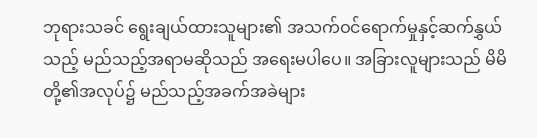ဘုရားသခင် ရွေးချယ်ထားသူများ၏ အသက်ဝင်ရောက်မှုနှင့်ဆက်နွှယ်သည့် မည်သည့်အရာမဆိုသည် အရေးမပါပေ။ အခြားလူများသည် မိမိတို့၏အလုပ်၌ မည်သည့်အခက်အခဲများ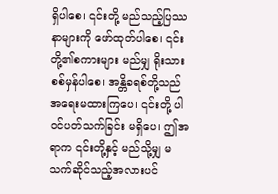ရှိပါစေ၊ ၎င်းတို့ မည်သည့်ပြဿနာများကို ဖော်ထုတ်ပါစေ၊ ၎င်းတို့၏စကားများ မည်မျှ ရိုးသားစစ်မှန်ပါစေ၊ အန္တိခရစ်တို့သည် အရေးမထားကြပေ၊ ၎င်းတို့ ပါဝင်ပတ်သက်ခြင်း မရှိပေ၊ ဤအရာက ၎င်းတို့နှင့် မည်သို့မျှ မသက်ဆိုင်သည့်အလားပင်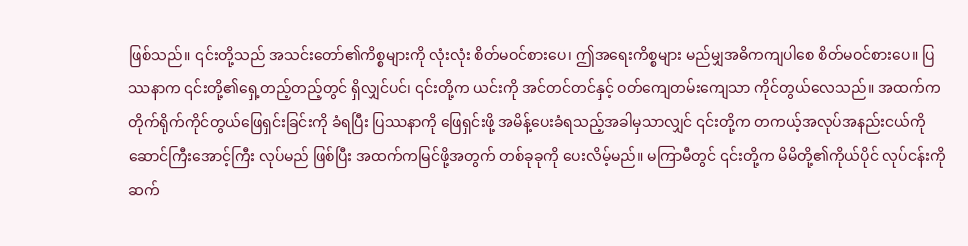ဖြစ်သည်။ ၎င်းတို့သည် အသင်းတော်၏ကိစ္စများကို လုံးလုံး စိတ်မဝင်စားပေ၊ ဤအရေးကိစ္စများ မည်မျှအဓိကကျပါစေ စိတ်မဝင်စားပေ။ ပြဿနာက ၎င်းတို့၏ရှေ့တည့်တည့်တွင် ရှိလျှင်ပင်၊ ၎င်းတို့က ယင်းကို အင်တင်တင်နှင့် ဝတ်ကျေတမ်းကျေသာ ကိုင်တွယ်လေသည်။ အထက်က တိုက်ရိုက်ကိုင်တွယ်ဖြေရှင်းခြင်းကို ခံရပြီး ပြဿနာကို ဖြေရှင်းဖို့ အမိန့်ပေးခံရသည့်အခါမှသာလျှင် ၎င်းတို့က တကယ့်အလုပ်အနည်းငယ်ကို ဆောင်ကြီးအောင့်ကြီး လုပ်မည် ဖြစ်ပြီး အထက်ကမြင်ဖို့အတွက် တစ်ခုခုကို ပေးလိမ့်မည်။ မကြာမီတွင် ၎င်းတို့က မိမိတို့၏ကိုယ်ပိုင် လုပ်ငန်းကို ဆက်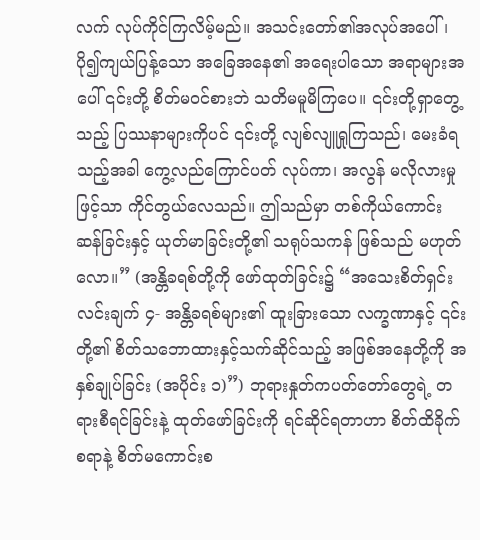လက် လုပ်ကိုင်ကြလိမ့်မည်။ အသင်းတော်၏အလုပ်အပေါ်၊ ပို၍ကျယ်ပြန့်သော အခြေအနေ၏ အရေးပါသော အရာများအပေါ် ၎င်းတို့ စိတ်မဝင်စားဘဲ သတိမမူမိကြပေ။ ၎င်းတို့ရှာတွေ့သည့် ပြဿနာများကိုပင် ၎င်းတို့ လျစ်လျူရှုကြသည်၊ မေးခံရသည့်အခါ ကွေ့လည်ကြောင်ပတ် လုပ်ကာ၊ အလွန် မလိုလားမှုဖြင့်သာ ကိုင်တွယ်လေသည်။ ဤသည်မှာ တစ်ကိုယ်ကောင်းဆန်ခြင်းနှင့် ယုတ်မာခြင်းတို့၏ သရုပ်သကန် ဖြစ်သည် မဟုတ်လော။” (အန္တိခရစ်တို့ကို ဖော်ထုတ်ခြင်း၌ “အသေးစိတ်ရှင်းလင်းချက် ၄- အန္တိခရစ်များ၏ ထူးခြားသော လက္ခဏာနှင့် ၎င်းတို့၏ စိတ်သဘောထားနှင့်သက်ဆိုင်သည့် အဖြစ်အနေတို့ကို အနှစ်ချုပ်ခြင်း (အပိုင်း ၁)”) ဘုရားနှုတ်ကပတ်တော်တွေရဲ့ တရားစီရင်ခြင်းနဲ့ ထုတ်ဖော်ခြင်းကို ရင်ဆိုင်ရတာဟာ စိတ်ထိခိုက်စရာနဲ့ စိတ်မကောင်းစ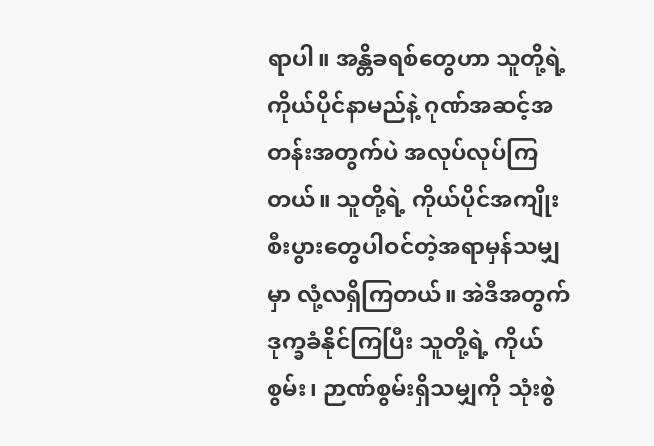ရာပါ။ အန္တိခရစ်တွေဟာ သူတို့ရဲ့ ကိုယ်ပိုင်နာမည်နဲ့ ဂုဏ်အဆင့်အတန်းအတွက်ပဲ အလုပ်လုပ်ကြတယ်။ သူတို့ရဲ့ ကိုယ်ပိုင်အကျိုးစီးပွားတွေပါဝင်တဲ့အရာမှန်သမျှမှာ လုံ့လရှိကြတယ်။ အဲဒီအတွက် ဒုက္ခခံနိုင်ကြပြီး သူတို့ရဲ့ ကိုယ်စွမ်း၊ ဉာဏ်စွမ်းရှိသမျှကို သုံးစွဲ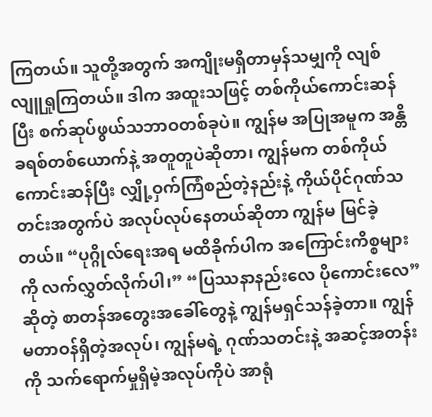ကြတယ်။ သူတို့အတွက် အကျိုးမရှိတာမှန်သမျှကို လျစ်လျူရှုကြတယ်။ ဒါက အထူးသဖြင့် တစ်ကိုယ်ကောင်းဆန်ပြီး စက်ဆုပ်ဖွယ်သဘာဝတစ်ခုပဲ။ ကျွန်မ အပြုအမူက အန္တိခရစ်တစ်ယောက်နဲ့ အတူတူပဲဆိုတာ၊ ကျွန်မက တစ်ကိုယ်ကောင်းဆန်ပြီး လျှို့ဝှက်ကြံစည်တဲ့နည်းနဲ့ ကိုယ်ပိုင်ဂုဏ်သတင်းအတွက်ပဲ အလုပ်လုပ်နေတယ်ဆိုတာ ကျွန်မ မြင်ခဲ့တယ်။ “ပုဂ္ဂိုလ်ရေးအရ မထိခိုက်ပါက အကြောင်းကိစ္စများကို လက်လွှတ်လိုက်ပါ၊” “ပြဿနာနည်းလေ ပိုကောင်းလေ” ဆိုတဲ့ စာတန်အတွေးအခေါ်တွေနဲ့ ကျွန်မရှင်သန်ခဲ့တာ။ ကျွန်မတာဝန်ရှိတဲ့အလုပ်၊ ကျွန်မရဲ့ ဂုဏ်သတင်းနဲ့ အဆင့်အတန်းကို သက်ရောက်မှုရှိမဲ့အလုပ်ကိုပဲ အာရုံ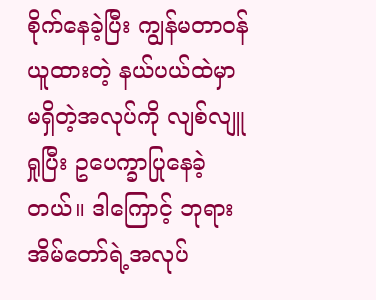စိုက်နေခဲ့ပြီး ကျွန်မတာဝန်ယူထားတဲ့ နယ်ပယ်ထဲမှာ မရှိတဲ့အလုပ်ကို လျစ်လျူရှုပြီး ဥပေက္ခာပြုနေခဲ့တယ်။ ဒါကြောင့် ဘုရားအိမ်တော်ရဲ့အလုပ်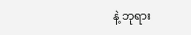နဲ့ ဘုရား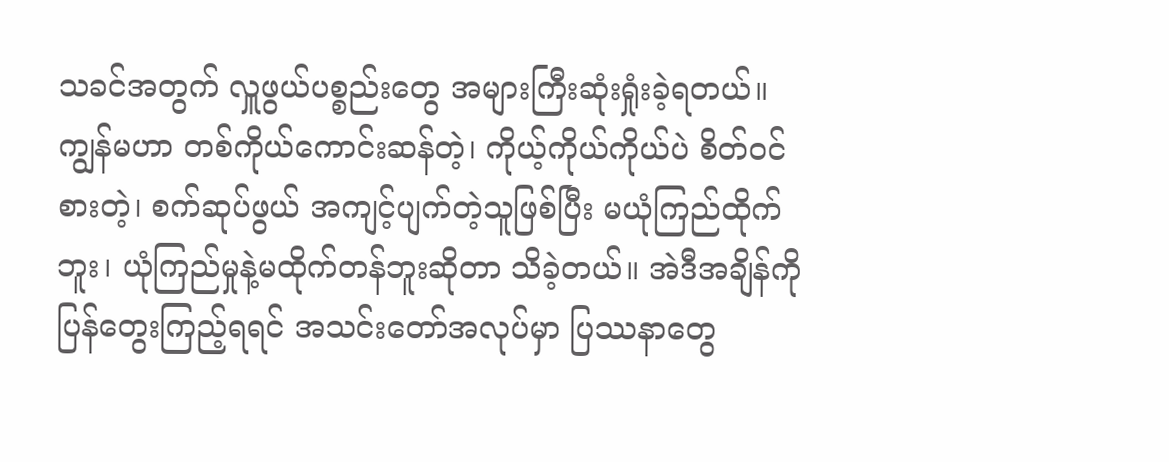သခင်အတွက် လှူဖွယ်ပစ္စည်းတွေ အများကြီးဆုံးရှုံးခဲ့ရတယ်။ ကျွန်မဟာ တစ်ကိုယ်ကောင်းဆန်တဲ့၊ ကိုယ့်ကိုယ်ကိုယ်ပဲ စိတ်ဝင်စားတဲ့၊ စက်ဆုပ်ဖွယ် အကျင့်ပျက်တဲ့သူဖြစ်ပြီး မယုံကြည်ထိုက်ဘူး၊ ယုံကြည်မှုနဲ့မထိုက်တန်ဘူးဆိုတာ သိခဲ့တယ်။ အဲဒီအချိန်ကို ပြန်တွေးကြည့်ရရင် အသင်းတော်အလုပ်မှာ ပြဿနာတွေ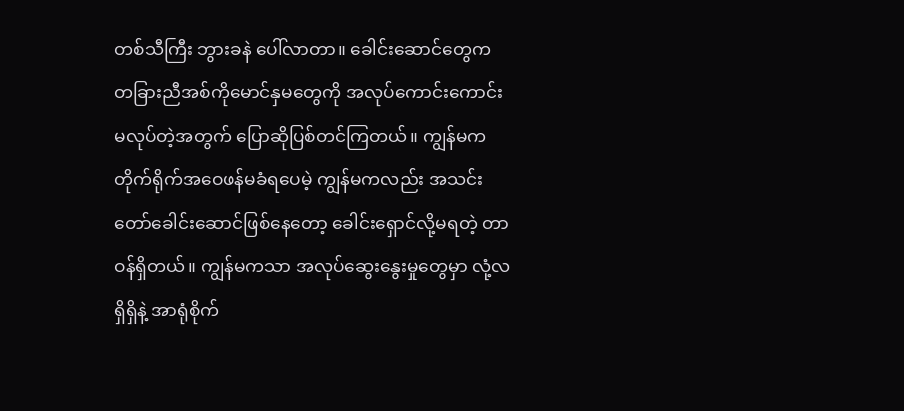တစ်သီကြီး ဘွားခနဲ ပေါ်လာတာ။ ခေါင်းဆောင်တွေက တခြားညီအစ်ကိုမောင်နှမတွေကို အလုပ်ကောင်းကောင်းမလုပ်တဲ့အတွက် ပြောဆိုပြစ်တင်ကြတယ်။ ကျွန်မက တိုက်ရိုက်အဝေဖန်မခံရပေမဲ့ ကျွန်မကလည်း အသင်းတော်ခေါင်းဆောင်ဖြစ်နေတော့ ခေါင်းရှောင်လို့မရတဲ့ တာဝန်ရှိတယ်။ ကျွန်မကသာ အလုပ်ဆွေးနွေးမှုတွေမှာ လုံ့လရှိရှိနဲ့ အာရုံစိုက်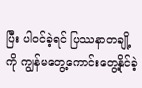ပြီး ပါဝင်ခဲ့ရင် ပြဿနာတချို့ကို ကျွန်မတွေ့ကောင်းတွေ့နိုင်ခဲ့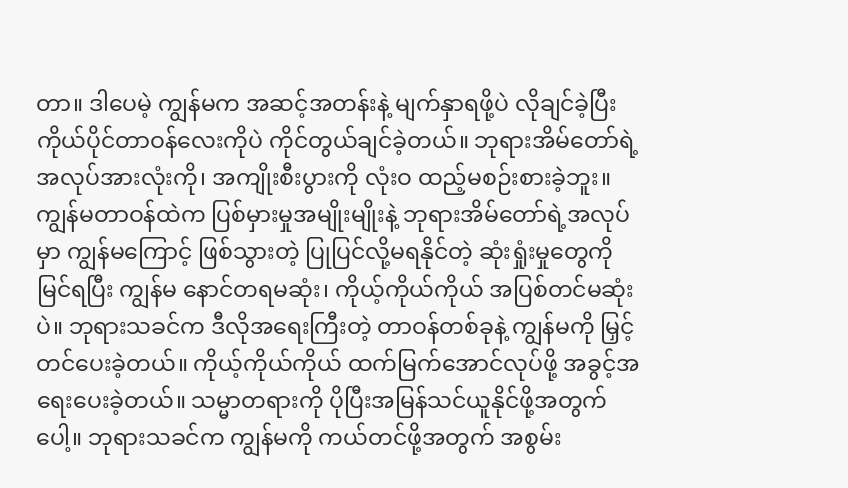တာ။ ဒါပေမဲ့ ကျွန်မက အဆင့်အတန်းနဲ့ မျက်နှာရဖို့ပဲ လိုချင်ခဲ့ပြီး ကိုယ်ပိုင်တာဝန်လေးကိုပဲ ကိုင်တွယ်ချင်ခဲ့တယ်။ ဘုရားအိမ်တော်ရဲ့ အလုပ်အားလုံးကို၊ အကျိုးစီးပွားကို လုံးဝ ထည့်မစဉ်းစားခဲ့ဘူး။ ကျွန်မတာဝန်ထဲက ပြစ်မှားမှုအမျိုးမျိုးနဲ့ ဘုရားအိမ်တော်ရဲ့အလုပ်မှာ ကျွန်မကြောင့် ဖြစ်သွားတဲ့ ပြုပြင်လို့မရနိုင်တဲ့ ဆုံးရှုံးမှုတွေကို မြင်ရပြီး ကျွန်မ နောင်တရမဆုံး၊ ကိုယ့်ကိုယ်ကိုယ် အပြစ်တင်မဆုံးပဲ။ ဘုရားသခင်က ဒီလိုအရေးကြီးတဲ့ တာဝန်တစ်ခုနဲ့ ကျွန်မကို မြှင့်တင်ပေးခဲ့တယ်။ ကိုယ့်ကိုယ်ကိုယ် ထက်မြက်အောင်လုပ်ဖို့ အခွင့်အရေးပေးခဲ့တယ်။ သမ္မာတရားကို ပိုပြီးအမြန်သင်ယူနိုင်ဖို့အတွက်ပေါ့။ ဘုရားသခင်က ကျွန်မကို ကယ်တင်ဖို့အတွက် အစွမ်း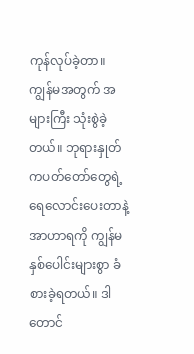ကုန်လုပ်ခဲ့တာ။ ကျွန်မအတွက် အများကြီး သုံးစွဲခဲ့တယ်။ ဘုရားနှုတ်ကပတ်တော်တွေရဲ့ ရေလောင်းပေးတာနဲ့ အာဟာရကို ကျွန်မ နှစ်ပေါင်းများစွာ ခံစားခဲ့ရတယ်။ ဒါတောင်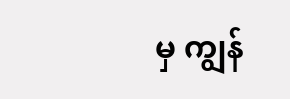မှ ကျွန်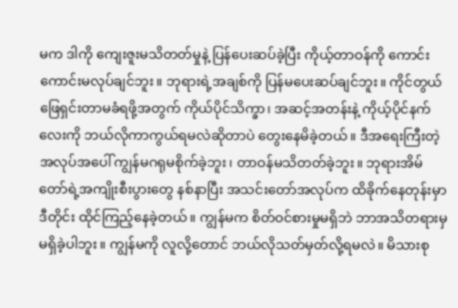မက ဒါကို ကျေးဇူးမသိတတ်မှုနဲ့ ပြန်ပေးဆပ်ခဲ့ပြီး ကိုယ့်တာဝန်ကို ကောင်းကောင်းမလုပ်ချင်ဘူး။ ဘုရားရဲ့အချစ်ကို ပြန်မပေးဆပ်ချင်ဘူး။ ကိုင်တွယ်ဖြေရှင်းတာမခံရဖို့အတွက် ကိုယ်ပိုင်သိက္ခာ၊ အဆင့်အတန်းနဲ့ ကိုယ့်ပိုင်နက်လေးကို ဘယ်လိုကာကွယ်ရမလဲဆိုတာပဲ တွေးနေမိခဲ့တယ်။ ဒီအရေးကြီးတဲ့အလုပ်အပေါ် ကျွန်မဂရုမစိုက်ခဲ့ဘူး၊ တာဝန်မသိတတ်ခဲ့ဘူး။ ဘုရားအိမ်တော်ရဲ့အကျိုးစီးပွားတွေ နစ်နာပြီး အသင်းတော်အလုပ်က ထိခိုက်နေတုန်းမှာ ဒီတိုင်း ထိုင်ကြည့်နေခဲ့တယ်။ ကျွန်မက စိတ်ဝင်စားမှုမရှိဘဲ ဘာအသိတရားမှ မရှိခဲ့ပါဘူး။ ကျွန်မကို လူလို့တောင် ဘယ်လိုသတ်မှတ်လို့ရမလဲ။ မိသားစု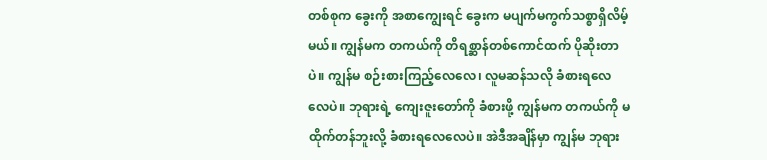တစ်စုက ခွေးကို အစာကျွေးရင် ခွေးက မပျက်မကွက်သစ္စာရှိလိမ့်မယ်။ ကျွန်မက တကယ်ကို တိရစ္ဆာန်တစ်ကောင်ထက် ပိုဆိုးတာပဲ။ ကျွန်မ စဉ်းစားကြည့်လေလေ၊ လူမဆန်သလို ခံစားရလေလေပဲ။ ဘုရားရဲ့ ကျေးဇူးတော်ကို ခံစားဖို့ ကျွန်မက တကယ်ကို မထိုက်တန်ဘူးလို့ ခံစားရလေလေပဲ။ အဲဒီအချိန်မှာ ကျွန်မ ဘုရား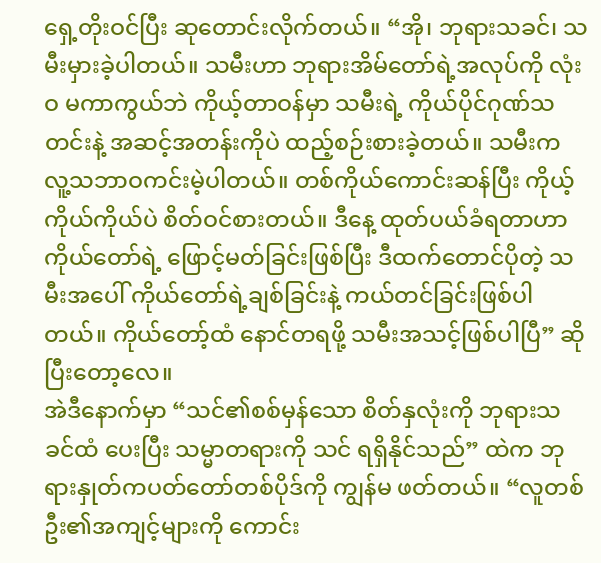ရှေ့တိုးဝင်ပြီး ဆုတောင်းလိုက်တယ်။ “အို၊ ဘုရားသခင်၊ သမီးမှားခဲ့ပါတယ်။ သမီးဟာ ဘုရားအိမ်တော်ရဲ့အလုပ်ကို လုံးဝ မကာကွယ်ဘဲ ကိုယ့်တာဝန်မှာ သမီးရဲ့ ကိုယ်ပိုင်ဂုဏ်သတင်းနဲ့ အဆင့်အတန်းကိုပဲ ထည့်စဉ်းစားခဲ့တယ်။ သမီးက လူ့သဘာဝကင်းမဲ့ပါတယ်။ တစ်ကိုယ်ကောင်းဆန်ပြီး ကိုယ့်ကိုယ်ကိုယ်ပဲ စိတ်ဝင်စားတယ်။ ဒီနေ့ ထုတ်ပယ်ခံရတာဟာ ကိုယ်တော်ရဲ့ ဖြောင့်မတ်ခြင်းဖြစ်ပြီး ဒီထက်တောင်ပိုတဲ့ သမီးအပေါ် ကိုယ်တော်ရဲ့ချစ်ခြင်းနဲ့ ကယ်တင်ခြင်းဖြစ်ပါတယ်။ ကိုယ်တော့်ထံ နောင်တရဖို့ သမီးအသင့်ဖြစ်ပါပြီ” ဆိုပြီးတော့လေ။
အဲဒီနောက်မှာ “သင်၏စစ်မှန်သော စိတ်နှလုံးကို ဘုရားသခင်ထံ ပေးပြီး သမ္မာတရားကို သင် ရရှိနိုင်သည်” ထဲက ဘုရားနှုတ်ကပတ်တော်တစ်ပိုဒ်ကို ကျွန်မ ဖတ်တယ်။ “လူတစ်ဦး၏အကျင့်များကို ကောင်း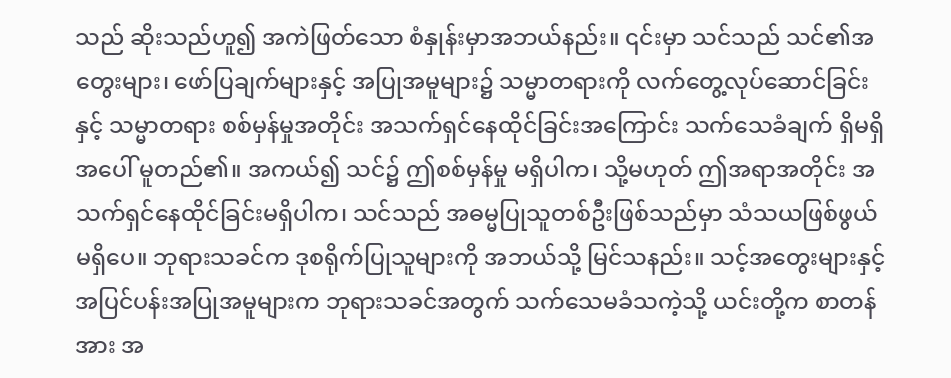သည် ဆိုးသည်ဟူ၍ အကဲဖြတ်သော စံနှုန်းမှာအဘယ်နည်း။ ၎င်းမှာ သင်သည် သင်၏အတွေးများ၊ ဖော်ပြချက်များနှင့် အပြုအမူများ၌ သမ္မာတရားကို လက်တွေ့လုပ်ဆောင်ခြင်းနှင့် သမ္မာတရား စစ်မှန်မှုအတိုင်း အသက်ရှင်နေထိုင်ခြင်းအကြောင်း သက်သေခံချက် ရှိမရှိအပေါ် မူတည်၏။ အကယ်၍ သင်၌ ဤစစ်မှန်မှု မရှိပါက၊ သို့မဟုတ် ဤအရာအတိုင်း အသက်ရှင်နေထိုင်ခြင်းမရှိပါက၊ သင်သည် အဓမ္မပြုသူတစ်ဦးဖြစ်သည်မှာ သံသယဖြစ်ဖွယ်မရှိပေ။ ဘုရားသခင်က ဒုစရိုက်ပြုသူများကို အဘယ်သို့ မြင်သနည်း။ သင့်အတွေးများနှင့် အပြင်ပန်းအပြုအမူများက ဘုရားသခင်အတွက် သက်သေမခံသကဲ့သို့ ယင်းတို့က စာတန်အား အ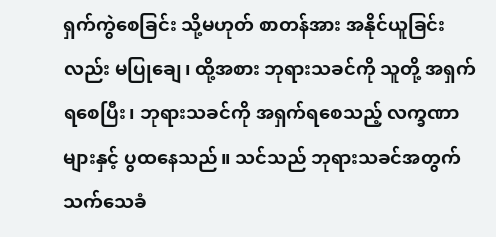ရှက်ကွဲစေခြင်း သို့မဟုတ် စာတန်အား အနိုင်ယူခြင်းလည်း မပြုချေ၊ ထို့အစား ဘုရားသခင်ကို သူတို့ အရှက်ရစေပြီး၊ ဘုရားသခင်ကို အရှက်ရစေသည့် လက္ခဏာများနှင့် ပွထနေသည်။ သင်သည် ဘုရားသခင်အတွက် သက်သေခံ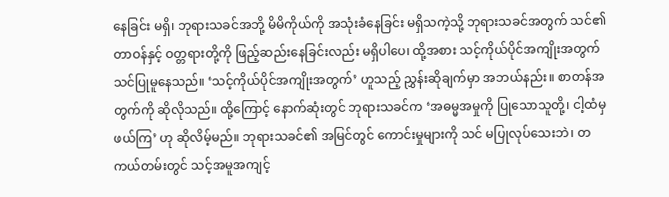နေခြင်း မရှိ၊ ဘုရားသခင်အဘို့ မိမိကိုယ်ကို အသုံးခံနေခြင်း မရှိသကဲ့သို့ ဘုရားသခင်အတွက် သင်၏ တာဝန်နှင့် ဝတ္တရားတို့ကို ဖြည့်ဆည်းနေခြင်းလည်း မရှိပါပေ၊ ထို့အစား သင့်ကိုယ်ပိုင်အကျိုးအတွက် သင်ပြုမူနေသည်။ ‘သင့်ကိုယ်ပိုင်အကျိုးအတွက်’ ဟူသည့် ညွှန်းဆိုချက်မှာ အဘယ်နည်း။ စာတန်အတွက်ကို ဆိုလိုသည်။ ထို့ကြောင့် နောက်ဆုံးတွင် ဘုရားသခင်က ‘အဓမ္မအမှုကို ပြုသောသူတို့၊ ငါ့ထံမှ ဖယ်ကြ’ ဟု ဆိုလိမ့်မည်။ ဘုရားသခင်၏ အမြင်တွင် ကောင်းမှုများကို သင် မပြုလုပ်သေးဘဲ၊ တကယ်တမ်းတွင် သင့်အမူအကျင့်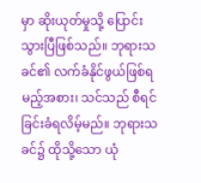မှာ ဆိုးယုတ်မှုသို့ ပြောင်းသွားပြီဖြစ်သည်။ ဘုရားသခင်၏ လက်ခံနိုင်ဖွယ်ဖြစ်ရမည့်အစား၊ သင်သည် စီရင်ခြင်းခံရလိမ့်မည်။ ဘုရားသခင်၌ ထိုသို့သော ယုံ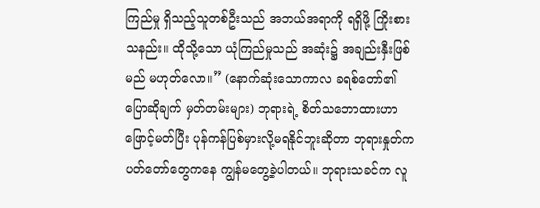ကြည်မှု ရှိသည့်သူတစ်ဦးသည် အဘယ်အရာကို ရရှိဖို့ ကြိုးစားသနည်း။ ထိုသို့သော ယုံကြည်မှုသည် အဆုံး၌ အချည်းနှီးဖြစ်မည် မဟုတ်လော။” (နောက်ဆုံးသောကာလ ခရစ်တော်၏ပြောဆိုချက် မှတ်တမ်းများ) ဘုရားရဲ့ စိတ်သဘောထားဟာ ဖြောင့်မတ်ပြီး ပုန်ကန်ပြစ်မှားလို့မရနိုင်ဘူးဆိုတာ ဘုရားနှုတ်ကပတ်တော်တွေကနေ ကျွန်မတွေ့ခဲ့ပါတယ်။ ဘုရားသခင်က လူ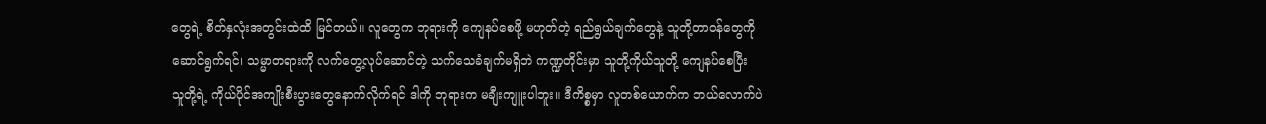တွေရဲ့ စိတ်နှလုံးအတွင်းထဲထိ မြင်တယ်။ လူတွေက ဘုရားကို ကျေနပ်စေဖို့ မဟုတ်တဲ့ ရည်ရွယ်ချက်တွေနဲ့ သူတို့တာဝန်တွေကို ဆောင်ရွက်ရင်၊ သမ္မာတရားကို လက်တွေ့လုပ်ဆောင်တဲ့ သက်သေခံချက်မရှိဘဲ ကဏ္ဍတိုင်းမှာ သူတို့ကိုယ်သူတို့ ကျေနပ်စေပြီး သူတို့ရဲ့ ကိုယ်ပိုင်အကျိုးစီးပွားတွေနောက်လိုက်ရင် ဒါကို ဘုရားက မချီးကျူးပါဘူး။ ဒီကိစ္စမှာ လူတစ်ယောက်က ဘယ်လောက်ပဲ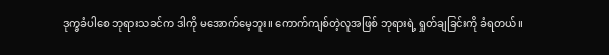ဒုက္ခခံပါစေ ဘုရားသခင်က ဒါကို မအောက်မေ့ဘူး။ ကောက်ကျစ်တဲ့လူအဖြစ် ဘုရားရဲ့ ရှုတ်ချခြင်းကို ခံရတယ်။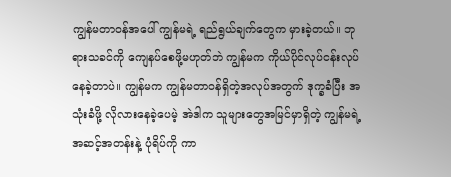ကျွန်မတာဝန်အပေါ် ကျွန်မရဲ့ ရည်ရွယ်ချက်တွေက မှားခဲ့တယ်။ ဘုရားသခင်ကို ကျေနပ်စေဖို့မဟုတ်ဘဲ ကျွန်မက ကိုယ်ပိုင်လုပ်ငန်းလုပ်နေခဲ့တာပဲ။ ကျွန်မက ကျွန်မတာဝန်ရှိတဲ့အလုပ်အတွက် ဒုက္ခခံပြီး အသုံးခံဖို့ လိုလားနေခဲ့ပေမဲ့ အဲဒါက သူများတွေအမြင်မှာရှိတဲ့ ကျွန်မရဲ့ အဆင့်အတန်းနဲ့ ပုံရိပ်ကို ကာ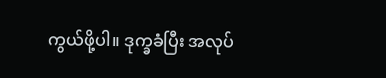ကွယ်ဖို့ပါ။ ဒုက္ခခံပြီး အလုပ်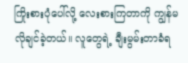ကြိုးစားပုံပေါ်လို့ လေးစားကြတာကို ကျွန်မလိုချင်ခဲ့တယ်။ လူတွေရဲ့ ချီးမွမ်းတာခံရ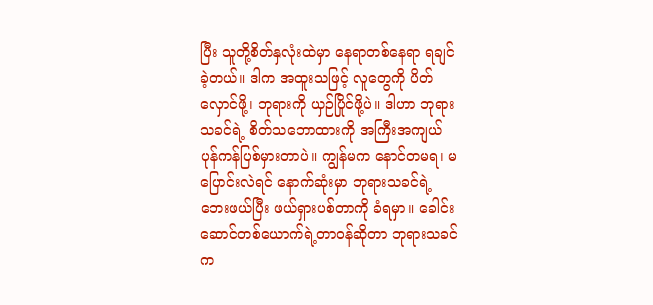ပြီး သူတို့စိတ်နှလုံးထဲမှာ နေရာတစ်နေရာ ရချင်ခဲ့တယ်။ ဒါက အထူးသဖြင့် လူတွေကို ပိတ်လှောင်ဖို့၊ ဘုရားကို ယှဉ်ပြိုင်ဖို့ပဲ။ ဒါဟာ ဘုရားသခင်ရဲ့ စိတ်သဘောထားကို အကြီးအကျယ် ပုန်ကန်ပြစ်မှားတာပဲ။ ကျွန်မက နောင်တမရ၊ မပြောင်းလဲရင် နောက်ဆုံးမှာ ဘုရားသခင်ရဲ့ ဘေးဖယ်ပြီး ဖယ်ရှားပစ်တာကို ခံရမှာ။ ခေါင်းဆောင်တစ်ယောက်ရဲ့တာဝန်ဆိုတာ ဘုရားသခင်က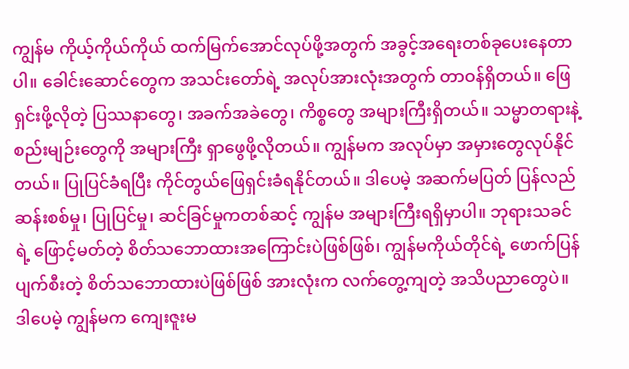ကျွန်မ ကိုယ့်ကိုယ်ကိုယ် ထက်မြက်အောင်လုပ်ဖို့အတွက် အခွင့်အရေးတစ်ခုပေးနေတာပါ။ ခေါင်းဆောင်တွေက အသင်းတော်ရဲ့ အလုပ်အားလုံးအတွက် တာဝန်ရှိတယ်။ ဖြေရှင်းဖို့လိုတဲ့ ပြဿနာတွေ၊ အခက်အခဲတွေ၊ ကိစ္စတွေ အများကြီးရှိတယ်။ သမ္မာတရားနဲ့ စည်းမျဉ်းတွေကို အများကြီး ရှာဖွေဖို့လိုတယ်။ ကျွန်မက အလုပ်မှာ အမှားတွေလုပ်နိုင်တယ်။ ပြုပြင်ခံရပြီး ကိုင်တွယ်ဖြေရှင်းခံရနိုင်တယ်။ ဒါပေမဲ့ အဆက်မပြတ် ပြန်လည်ဆန်းစစ်မှု၊ ပြုပြင်မှု၊ ဆင်ခြင်မှုကတစ်ဆင့် ကျွန်မ အများကြီးရရှိမှာပါ။ ဘုရားသခင်ရဲ့ ဖြောင့်မတ်တဲ့ စိတ်သဘောထားအကြောင်းပဲဖြစ်ဖြစ်၊ ကျွန်မကိုယ်တိုင်ရဲ့ ဖောက်ပြန်ပျက်စီးတဲ့ စိတ်သဘောထားပဲဖြစ်ဖြစ် အားလုံးက လက်တွေ့ကျတဲ့ အသိပညာတွေပဲ။ ဒါပေမဲ့ ကျွန်မက ကျေးဇူးမ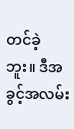တင်ခဲ့ဘူး။ ဒီအခွင့်အလမ်း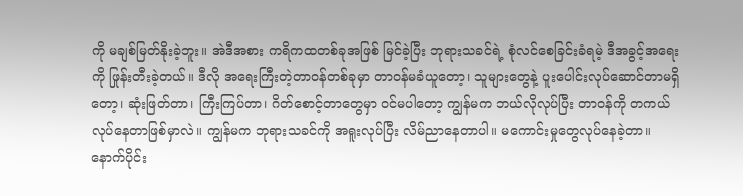ကို မချစ်မြတ်နိုးခဲ့ဘူး။ အဲဒီအစား ကရိကထတစ်ခုအဖြစ် မြင်ခဲ့ပြီး ဘုရားသခင်ရဲ့ စုံလင်စေခြင်းခံရမဲ့ ဒီအခွင့်အရေးကို ဖြုန်းတီးခဲ့တယ်။ ဒီလို အရေးကြီးတဲ့တာဝန်တစ်ခုမှာ တာဝန်မခံယူတော့၊ သူများတွေနဲ့ ပူးပေါင်းလုပ်ဆောင်တာမရှိတော့၊ ဆုံးဖြတ်တာ၊ ကြီးကြပ်တာ၊ ဂိတ်စောင့်တာတွေမှာ ဝင်မပါတော့ ကျွန်မက ဘယ်လိုလုပ်ပြီး တာဝန်ကို တကယ်လုပ်နေတာဖြစ်မှာလဲ။ ကျွန်မက ဘုရားသခင်ကို အရူးလုပ်ပြီး လိမ်ညာနေတာပါ။ မကောင်းမှုတွေလုပ်နေခဲ့တာ။
နောက်ပိုင်း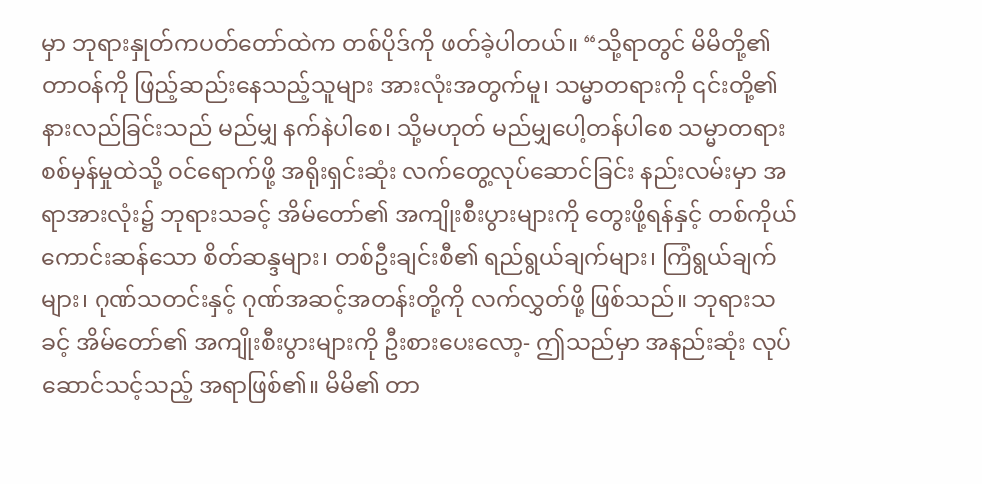မှာ ဘုရားနှုတ်ကပတ်တော်ထဲက တစ်ပိုဒ်ကို ဖတ်ခဲ့ပါတယ်။ “သို့ရာတွင် မိမိတို့၏ တာဝန်ကို ဖြည့်ဆည်းနေသည့်သူများ အားလုံးအတွက်မူ၊ သမ္မာတရားကို ၎င်းတို့၏နားလည်ခြင်းသည် မည်မျှ နက်နဲပါစေ၊ သို့မဟုတ် မည်မျှပေါ့တန်ပါစေ သမ္မာတရား စစ်မှန်မှုထဲသို့ ဝင်ရောက်ဖို့ အရိုးရှင်းဆုံး လက်တွေ့လုပ်ဆောင်ခြင်း နည်းလမ်းမှာ အရာအားလုံး၌ ဘုရားသခင့် အိမ်တော်၏ အကျိုးစီးပွားများကို တွေးဖို့ရန်နှင့် တစ်ကိုယ်ကောင်းဆန်သော စိတ်ဆန္ဒများ၊ တစ်ဦးချင်းစီ၏ ရည်ရွယ်ချက်များ၊ ကြံရွယ်ချက်များ၊ ဂုဏ်သတင်းနှင့် ဂုဏ်အဆင့်အတန်းတို့ကို လက်လွှတ်ဖို့ ဖြစ်သည်။ ဘုရားသခင့် အိမ်တော်၏ အကျိုးစီးပွားများကို ဦးစားပေးလော့- ဤသည်မှာ အနည်းဆုံး လုပ်ဆောင်သင့်သည့် အရာဖြစ်၏။ မိမိ၏ တာ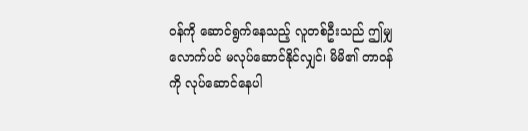ဝန်ကို ဆောင်ရွက်နေသည့် လူတစ်ဦးသည် ဤမျှလောက်ပင် မလုပ်ဆောင်နိုင်လျှင်၊ မိမိ၏ တာဝန်ကို လုပ်ဆောင်နေပါ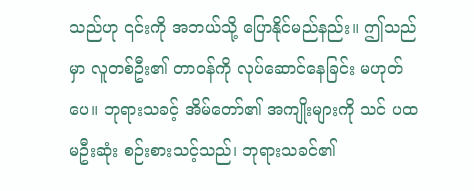သည်ဟု ၎င်းကို အဘယ်သို့ ပြောနိုင်မည်နည်း။ ဤသည်မှာ လူတစ်ဦး၏ တာဝန်ကို လုပ်ဆောင်နေခြင်း မဟုတ်ပေ။ ဘုရားသခင့် အိမ်တော်၏ အကျိုးများကို သင် ပထမဦးဆုံး စဉ်းစားသင့်သည်၊ ဘုရားသခင်၏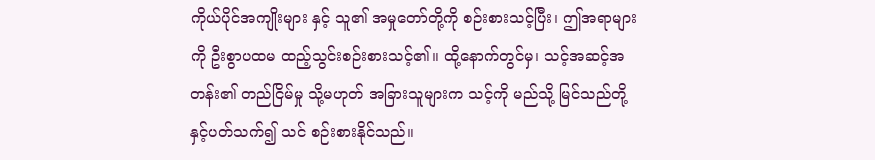ကိုယ်ပိုင်အကျိုးများ နှင့် သူ၏ အမှုတော်တို့ကို စဉ်းစားသင့်ပြီး၊ ဤအရာများကို ဦးစွာပထမ ထည့်သွင်းစဉ်းစားသင့်၏။ ထို့နောက်တွင်မှ၊ သင့်အဆင့်အတန်း၏ တည်ငြိမ်မှု သို့မဟုတ် အခြားသူများက သင့်ကို မည်သို့ မြင်သည်တို့နှင့်ပတ်သက်၍ သင် စဉ်းစားနိုင်သည်။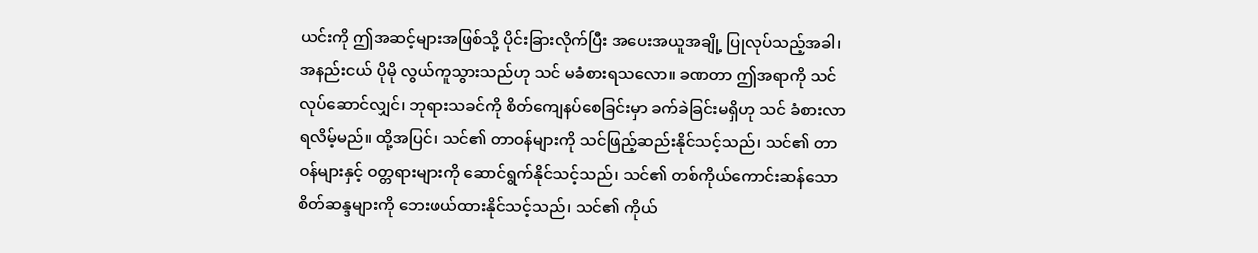ယင်းကို ဤအဆင့်များအဖြစ်သို့ ပိုင်းခြားလိုက်ပြီး အပေးအယူအချို့ ပြုလုပ်သည့်အခါ၊ အနည်းငယ် ပိုမို လွယ်ကူသွားသည်ဟု သင် မခံစားရသလော။ ခဏတာ ဤအရာကို သင် လုပ်ဆောင်လျှင်၊ ဘုရားသခင်ကို စိတ်ကျေနပ်စေခြင်းမှာ ခက်ခဲခြင်းမရှိဟု သင် ခံစားလာရလိမ့်မည်။ ထို့အပြင်၊ သင်၏ တာဝန်များကို သင်ဖြည့်ဆည်းနိုင်သင့်သည်၊ သင်၏ တာဝန်များနှင့် ဝတ္တရားများကို ဆောင်ရွက်နိုင်သင့်သည်၊ သင်၏ တစ်ကိုယ်ကောင်းဆန်သော စိတ်ဆန္ဒများကို ဘေးဖယ်ထားနိုင်သင့်သည်၊ သင်၏ ကိုယ်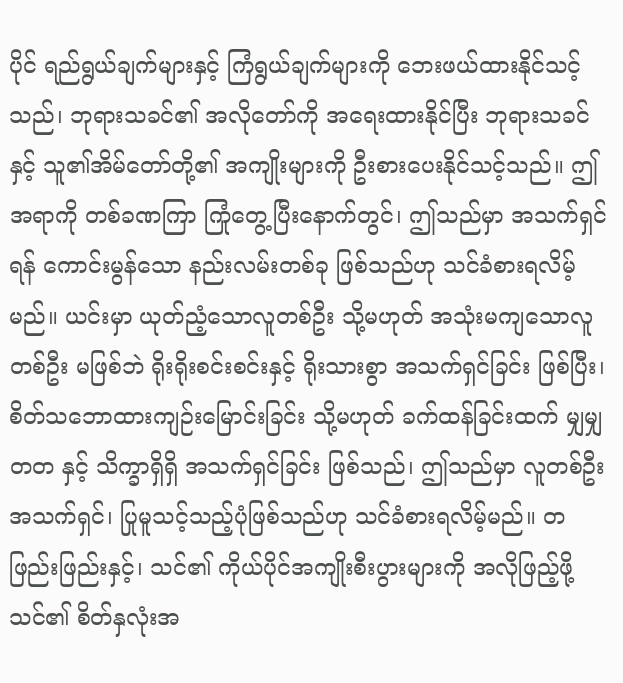ပိုင် ရည်ရွယ်ချက်များနှင့် ကြံရွယ်ချက်များကို ဘေးဖယ်ထားနိုင်သင့်သည်၊ ဘုရားသခင်၏ အလိုတော်ကို အရေးထားနိုင်ပြီး ဘုရားသခင်နှင့် သူ၏အိမ်တော်တို့၏ အကျိုးများကို ဦးစားပေးနိုင်သင့်သည်။ ဤအရာကို တစ်ခဏကြာ ကြုံတွေ့ပြီးနောက်တွင်၊ ဤသည်မှာ အသက်ရှင်ရန် ကောင်းမွန်သော နည်းလမ်းတစ်ခု ဖြစ်သည်ဟု သင်ခံစားရလိမ့်မည်။ ယင်းမှာ ယုတ်ညံ့သောလူတစ်ဦး သို့မဟုတ် အသုံးမကျသောလူတစ်ဦး မဖြစ်ဘဲ ရိုးရိုးစင်းစင်းနှင့် ရိုးသားစွာ အသက်ရှင်ခြင်း ဖြစ်ပြီး၊ စိတ်သဘောထားကျဉ်းမြောင်းခြင်း သို့မဟုတ် ခက်ထန်ခြင်းထက် မျှမျှတတ နှင့် သိက္ခာရှိရှိ အသက်ရှင်ခြင်း ဖြစ်သည်၊ ဤသည်မှာ လူတစ်ဦး အသက်ရှင်၊ ပြုမူသင့်သည့်ပုံဖြစ်သည်ဟု သင်ခံစားရလိမ့်မည်။ တဖြည်းဖြည်းနှင့်၊ သင်၏ ကိုယ်ပိုင်အကျိုးစီးပွားများကို အလိုဖြည့်ဖို့ သင်၏ စိတ်နှလုံးအ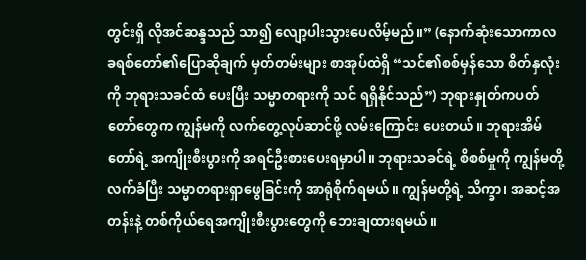တွင်းရှိ လိုအင်ဆန္ဒသည် သာ၍ လျော့ပါးသွားပေလိမ့်မည်။” (နောက်ဆုံးသောကာလ ခရစ်တော်၏ပြောဆိုချက် မှတ်တမ်းများ စာအုပ်ထဲရှိ “သင်၏စစ်မှန်သော စိတ်နှလုံးကို ဘုရားသခင်ထံ ပေးပြီး သမ္မာတရားကို သင် ရရှိနိုင်သည်”) ဘုရားနှုတ်ကပတ်တော်တွေက ကျွန်မကို လက်တွေ့လုပ်ဆာင်ဖို့ လမ်းကြောင်း ပေးတယ်။ ဘုရားအိမ်တော်ရဲ့ အကျိုးစီးပွားကို အရင်ဦးစားပေးရမှာပါ။ ဘုရားသခင်ရဲ့ စိစစ်မှုကို ကျွန်မတို့ လက်ခံပြီး သမ္မာတရားရှာဖွေခြင်းကို အာရုံစိုက်ရမယ်။ ကျွန်မတို့ရဲ့ သိက္ခာ၊ အဆင့်အတန်းနဲ့ တစ်ကိုယ်ရေအကျိုးစီးပွားတွေကို ဘေးချထားရမယ်။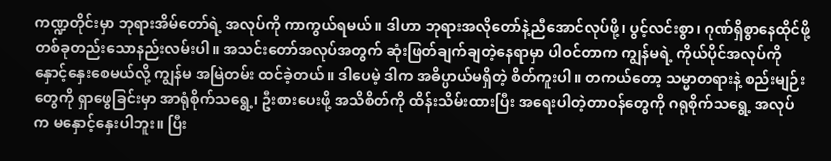ကဏ္ဍတိုင်းမှာ ဘုရားအိမ်တော်ရဲ့ အလုပ်ကို ကာကွယ်ရမယ်။ ဒါဟာ ဘုရားအလိုတော်နဲ့ညီအောင်လုပ်ဖို့၊ ပွင့်လင်းစွာ၊ ဂုဏ်ရှိစွာနေထိုင်ဖို့ တစ်ခုတည်းသောနည်းလမ်းပါ။ အသင်းတော်အလုပ်အတွက် ဆုံးဖြတ်ချက်ချတဲ့နေရာမှာ ပါဝင်တာက ကျွန်မရဲ့ ကိုယ်ပိုင်အလုပ်ကို နှောင့်နှေးစေမယ်လို့ ကျွန်မ အမြဲတမ်း ထင်ခဲ့တယ်။ ဒါပေမဲ့ ဒါက အဓိပ္ပာယ်မရှိတဲ့ စိတ်ကူးပါ။ တကယ်တော့ သမ္မာတရားနဲ့ စည်းမျဉ်းတွေကို ရှာဖွေခြင်းမှာ အာရုံစိုက်သရွေ့၊ ဦးစားပေးဖို့ အသိစိတ်ကို ထိန်းသိမ်းထားပြီး အရေးပါတဲ့တာဝန်တွေကို ဂရုစိုက်သရွေ့ အလုပ်က မနှောင့်နှေးပါဘူး။ ပြီး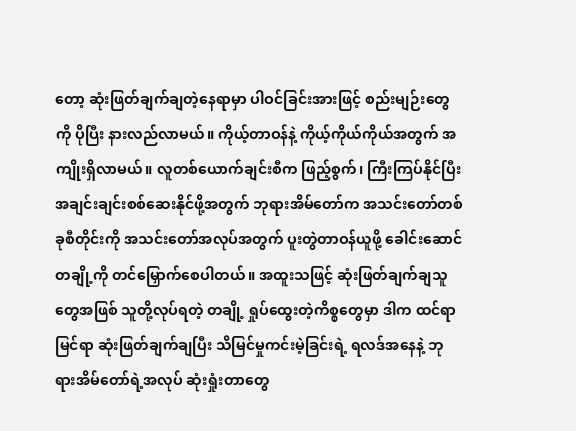တော့ ဆုံးဖြတ်ချက်ချတဲ့နေရာမှာ ပါဝင်ခြင်းအားဖြင့် စည်းမျဉ်းတွေကို ပိုပြီး နားလည်လာမယ်။ ကိုယ့်တာဝန်နဲ့ ကိုယ့်ကိုယ်ကိုယ်အတွက် အကျိုးရှိလာမယ်။ လူတစ်ယောက်ချင်းစီက ဖြည့်စွက်၊ ကြီးကြပ်နိုင်ပြီး အချင်းချင်းစစ်ဆေးနိုင်ဖို့အတွက် ဘုရားအိမ်တော်က အသင်းတော်တစ်ခုစီတိုင်းကို အသင်းတော်အလုပ်အတွက် ပူးတွဲတာဝန်ယူဖို့ ခေါင်းဆောင်တချို့ကို တင်မြှောက်စေပါတယ်။ အထူးသဖြင့် ဆုံးဖြတ်ချက်ချသူတွေအဖြစ် သူတို့လုပ်ရတဲ့ တချို့ ရှုပ်ထွေးတဲ့ကိစ္စတွေမှာ ဒါက ထင်ရာမြင်ရာ ဆုံးဖြတ်ချက်ချပြီး သိမြင်မှုကင်းမဲ့ခြင်းရဲ့ ရလဒ်အနေနဲ့ ဘုရားအိမ်တော်ရဲ့အလုပ် ဆုံးရှုံးတာတွေ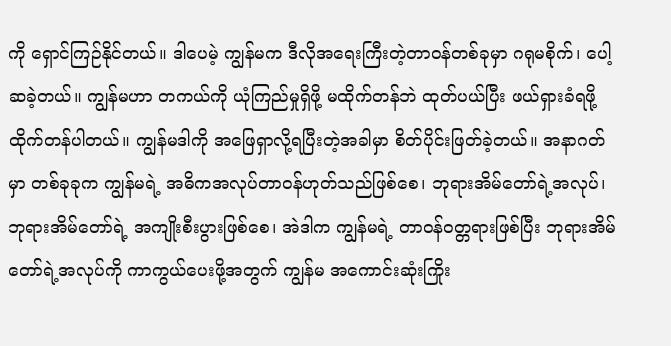ကို ရှောင်ကြဉ်နိုင်တယ်။ ဒါပေမဲ့ ကျွန်မက ဒီလိုအရေးကြီးတဲ့တာဝန်တစ်ခုမှာ ဂရုမစိုက်၊ ပေါ့ဆခဲ့တယ်။ ကျွန်မဟာ တကယ်ကို ယုံကြည်မှုရှိဖို့ မထိုက်တန်ဘဲ ထုတ်ပယ်ပြီး ဖယ်ရှားခံရဖို့ ထိုက်တန်ပါတယ်။ ကျွန်မဒါကို အဖြေရှာလို့ရပြီးတဲ့အခါမှာ စိတ်ပိုင်းဖြတ်ခဲ့တယ်။ အနာဂတ်မှာ တစ်ခုခုက ကျွန်မရဲ့ အဓိကအလုပ်တာဝန်ဟုတ်သည်ဖြစ်စေ၊ ဘုရားအိမ်တော်ရဲ့အလုပ်၊ ဘုရားအိမ်တော်ရဲ့ အကျိုးစီးပွားဖြစ်စေ၊ အဲဒါက ကျွန်မရဲ့ တာဝန်ဝတ္တရားဖြစ်ပြီး ဘုရားအိမ်တော်ရဲ့အလုပ်ကို ကာကွယ်ပေးဖို့အတွက် ကျွန်မ အကောင်းဆုံးကြိုး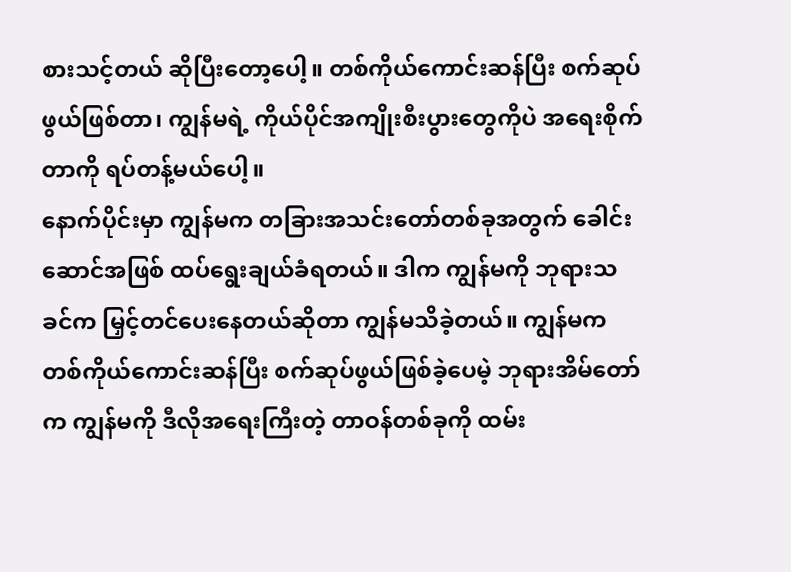စားသင့်တယ် ဆိုပြီးတော့ပေါ့။ တစ်ကိုယ်ကောင်းဆန်ပြီး စက်ဆုပ်ဖွယ်ဖြစ်တာ၊ ကျွန်မရဲ့ ကိုယ်ပိုင်အကျိုးစီးပွားတွေကိုပဲ အရေးစိုက်တာကို ရပ်တန့်မယ်ပေါ့။
နောက်ပိုင်းမှာ ကျွန်မက တခြားအသင်းတော်တစ်ခုအတွက် ခေါင်းဆောင်အဖြစ် ထပ်ရွေးချယ်ခံရတယ်။ ဒါက ကျွန်မကို ဘုရားသခင်က မြှင့်တင်ပေးနေတယ်ဆိုတာ ကျွန်မသိခဲ့တယ်။ ကျွန်မက တစ်ကိုယ်ကောင်းဆန်ပြီး စက်ဆုပ်ဖွယ်ဖြစ်ခဲ့ပေမဲ့ ဘုရားအိမ်တော်က ကျွန်မကို ဒီလိုအရေးကြီးတဲ့ တာဝန်တစ်ခုကို ထမ်း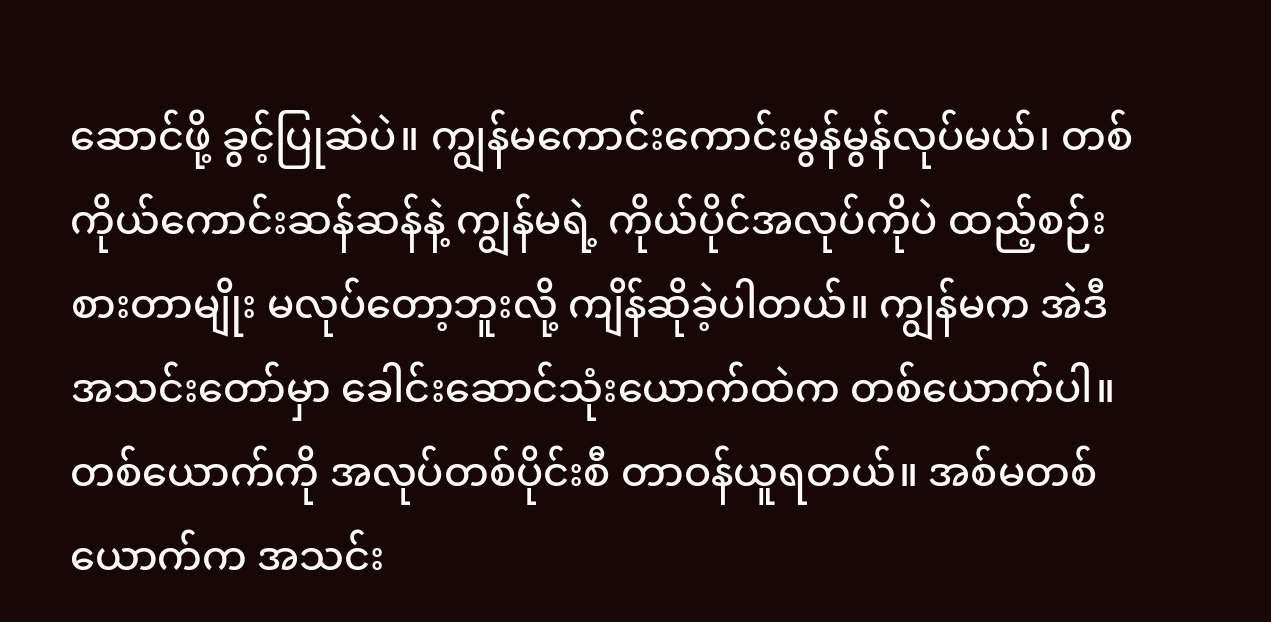ဆောင်ဖို့ ခွင့်ပြုဆဲပဲ။ ကျွန်မကောင်းကောင်းမွန်မွန်လုပ်မယ်၊ တစ်ကိုယ်ကောင်းဆန်ဆန်နဲ့ ကျွန်မရဲ့ ကိုယ်ပိုင်အလုပ်ကိုပဲ ထည့်စဉ်းစားတာမျိုး မလုပ်တော့ဘူးလို့ ကျိန်ဆိုခဲ့ပါတယ်။ ကျွန်မက အဲဒီအသင်းတော်မှာ ခေါင်းဆောင်သုံးယောက်ထဲက တစ်ယောက်ပါ။ တစ်ယောက်ကို အလုပ်တစ်ပိုင်းစီ တာဝန်ယူရတယ်။ အစ်မတစ်ယောက်က အသင်း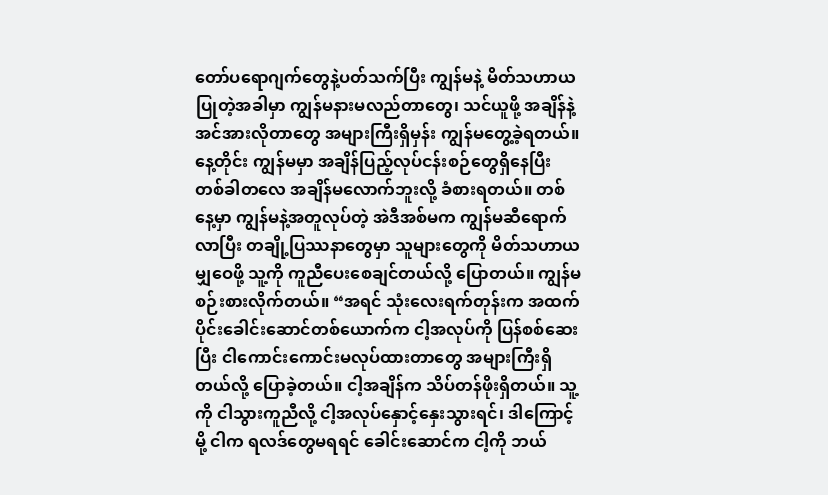တော်ပရောဂျက်တွေနဲ့ပတ်သက်ပြီး ကျွန်မနဲ့ မိတ်သဟာယပြုတဲ့အခါမှာ ကျွန်မနားမလည်တာတွေ၊ သင်ယူဖို့ အချိန်နဲ့အင်အားလိုတာတွေ အများကြီးရှိမှန်း ကျွန်မတွေ့ခဲ့ရတယ်။ နေ့တိုင်း ကျွန်မမှာ အချိန်ပြည့်လုပ်ငန်းစဉ်တွေရှိနေပြီး တစ်ခါတလေ အချိန်မလောက်ဘူးလို့ ခံစားရတယ်။ တစ်နေ့မှာ ကျွန်မနဲ့အတူလုပ်တဲ့ အဲဒီအစ်မက ကျွန်မဆီရောက်လာပြီး တချို့ပြဿနာတွေမှာ သူများတွေကို မိတ်သဟာယမျှဝေဖို့ သူ့ကို ကူညီပေးစေချင်တယ်လို့ ပြောတယ်။ ကျွန်မစဉ်းစားလိုက်တယ်။ “အရင် သုံးလေးရက်တုန်းက အထက်ပိုင်းခေါင်းဆောင်တစ်ယောက်က ငါ့အလုပ်ကို ပြန်စစ်ဆေးပြီး ငါကောင်းကောင်းမလုပ်ထားတာတွေ အများကြီးရှိတယ်လို့ ပြောခဲ့တယ်။ ငါ့အချိန်က သိပ်တန်ဖိုးရှိတယ်။ သူ့ကို ငါသွားကူညီလို့ ငါ့အလုပ်နှောင့်နှေးသွားရင်၊ ဒါကြောင့်မို့ ငါက ရလဒ်တွေမရရင် ခေါင်းဆောင်က ငါ့ကို ဘယ်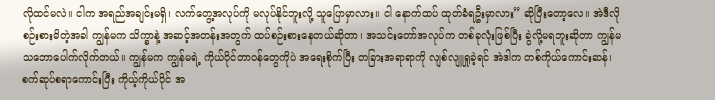လိုထင်မလဲ။ ငါက အရည်အချင်းမရှိ၊ လက်တွေ့အလုပ်ကို မလုပ်နိုင်ဘူးလို့ သူပြောမှာလား။ ငါ နောက်ထပ် ထုတ်ခံရဦးမှာလား” ဆိုပြီးတော့လေ။ အဲဒီလိုစဉ်းစားမိတဲ့အခါ ကျွန်မက သိက္ခာနဲ့ အဆင့်အတန်းအတွက် ထပ်စဉ်းစားနေတယ်ဆိုတာ၊ အသင်းတော်အလုပ်က တစ်ခုလုံးဖြစ်ပြီး ခွဲလို့မရဘူးဆိုတာ ကျွန်မသဘောပေါက်လိုက်တယ်။ ကျွန်မက ကျွန်မရဲ့ ကိုယ်ပိုင်တာဝန်တွေကိုပဲ အရေးစိုက်ပြီး တခြားအရာရာကို လျစ်လျူရှုခဲ့ရင် အဲဒါက တစ်ကိုယ်ကောင်းဆန်၊ စက်ဆုပ်စရာကောင်းပြီး ကိုယ့်ကိုယ်ပိုင် အ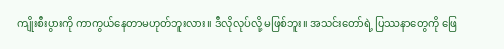ကျိုးစီးပွားကို ကာကွယ်နေတာမဟုတ်ဘူးလား။ ဒီလိုလုပ်လို့ မဖြစ်ဘူး။ အသင်းတော်ရဲ့ ပြဿနာတွေကို ဖြေ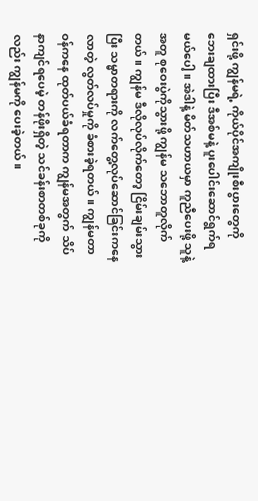ရှင်းဖို့ ကျွန်မရဲ့ ကိုယ်ပိုင်အကျိုးစီးပွားတွေကို ဘေးချထားပြီး ဒီအစ်မနဲ့ ပူးပေါင်းဆောင်ရွက်ရမယ်ပေါ့။ အဲဒါနဲ့ မိတ်သဟာယမှာ ကူညီပေးဖို့ သူနဲ့အတူ စုဝေးပွဲကိုသွားဖို့ ကျွန်မ သဘောတူလိုက်တယ်။ ကျွန်မ ဒီလိုလုပ်လိုက်တော့ ငြိမ်းချမ်းသွားပြီး သမ္မာတရားကို လက်တွေ့လုပ်ဆောင်ခြင်းကနေလာတဲ့ လွတ်လပ်မှုကို ခံစားခဲ့ရတယ်။ ကျွန်မတာဝန်ကနေ ထုတ်ပယ်ခံရတာက ကျွန်မအတွက် သိပ်နာကျင်ရပေမဲ့ တန်ဖိုးရှိတဲ့ သင်ခန်းစာတစ်ခုကိုလည်း ကျွန်မကို ပေးခဲ့တယ်။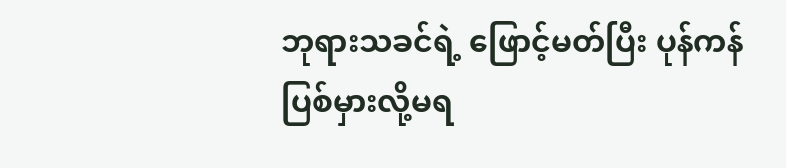ဘုရားသခင်ရဲ့ ဖြောင့်မတ်ပြီး ပုန်ကန်ပြစ်မှားလို့မရ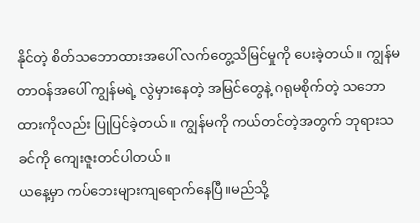နိုင်တဲ့ စိတ်သဘောထားအပေါ် လက်တွေ့သိမြင်မှုကို ပေးခဲ့တယ်။ ကျွန်မတာဝန်အပေါ် ကျွန်မရဲ့ လွဲမှားနေတဲ့ အမြင်တွေနဲ့ ဂရုမစိုက်တဲ့ သဘောထားကိုလည်း ပြုပြင်ခဲ့တယ်။ ကျွန်မကို ကယ်တင်တဲ့အတွက် ဘုရားသခင်ကို ကျေးဇူးတင်ပါတယ်။
ယနေ့မှာ ကပ်ဘေးများကျရောက်နေပြီ။မည်သို့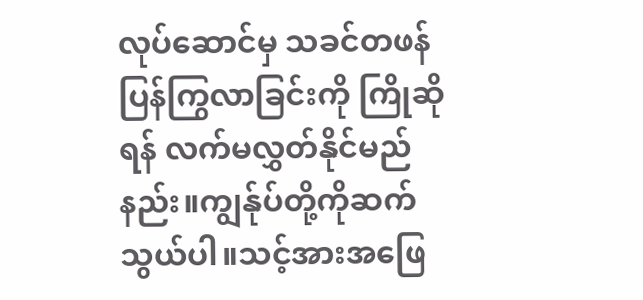လုပ်ဆောင်မှ သခင်တဖန်ပြန်ကြွလာခြင်းကို ကြိုဆိုရန် လက်မလွှတ်နိုင်မည်နည်း။ကျွန်ုပ်တို့ကိုဆက်သွယ်ပါ။သင့်အားအဖြေ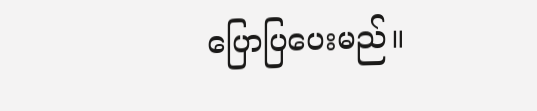ပြောပြပေးမည်။